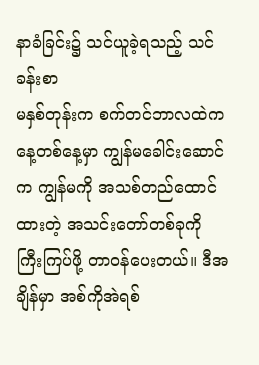နာခံခြင်း၌ သင်ယူခဲ့ရသည့် သင်ခန်းစာ
မနှစ်တုန်းက စက်တင်ဘာလထဲက နေ့တစ်နေ့မှာ ကျွန်မခေါင်းဆောင်က ကျွန်မကို အသစ်တည်ထောင်ထားတဲ့ အသင်းတော်တစ်ခုကို ကြီးကြပ်ဖို့ တာဝန်ပေးတယ်။ ဒီအချိန်မှာ အစ်ကိုအဲရစ်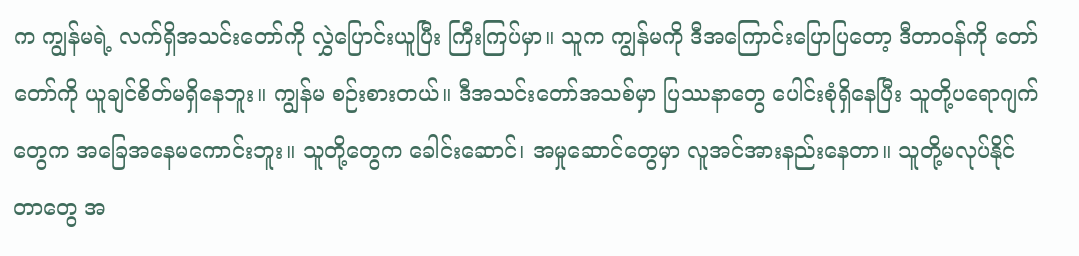က ကျွန်မရဲ့ လက်ရှိအသင်းတော်ကို လွှဲပြောင်းယူပြီး ကြီးကြပ်မှာ။ သူက ကျွန်မကို ဒီအကြောင်းပြောပြတော့ ဒီတာဝန်ကို တော်တော်ကို ယူချင်စိတ်မရှိနေဘူး။ ကျွန်မ စဉ်းစားတယ်။ ဒီအသင်းတော်အသစ်မှာ ပြဿနာတွေ ပေါင်းစုံရှိနေပြီး သူတို့ပရောဂျက်တွေက အခြေအနေမကောင်းဘူး။ သူတို့တွေက ခေါင်းဆောင်၊ အမှုဆောင်တွေမှာ လူအင်အားနည်းနေတာ။ သူတို့မလုပ်နိုင်တာတွေ အ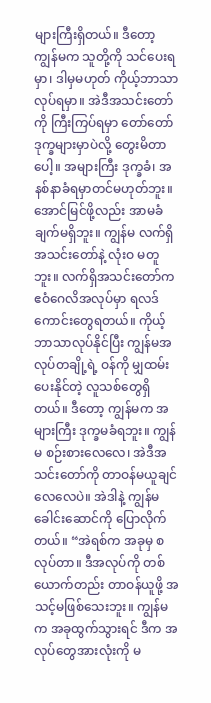များကြီးရှိတယ်။ ဒီတော့ ကျွန်မက သူတို့ကို သင်ပေးရမှာ၊ ဒါမှမဟုတ် ကိုယ့်ဘာသာ လုပ်ရမှာ။ အဲဒီအသင်းတော်ကို ကြီးကြပ်ရမှာ တော်တော်ဒုက္ခများမှာပဲလို့ တွေးမိတာပေါ့။ အများကြီး ဒုက္ခခံ၊ အနစ်နာခံရမှာတင်မဟုတ်ဘူး။ အောင်မြင်ဖို့လည်း အာမခံချက်မရှိဘူး။ ကျွန်မ လက်ရှိအသင်းတော်နဲ့ လုံးဝ မတူဘူး။ လက်ရှိအသင်းတော်က ဧဝံဂေလိအလုပ်မှာ ရလဒ်ကောင်းတွေရတယ်။ ကိုယ့်ဘာသာလုပ်နိုင်ပြီး ကျွန်မအလုပ်တချို့ရဲ့ ဝန်ကို မျှထမ်းပေးနိုင်တဲ့ လူသစ်တွေရှိတယ်။ ဒီတော့ ကျွန်မက အများကြီး ဒုက္ခမခံရဘူး။ ကျွန်မ စဉ်းစားလေလေ၊ အဲဒီအသင်းတော်ကို တာဝန်မယူချင်လေလေပဲ။ အဲဒါနဲ့ ကျွန်မ ခေါင်းဆောင်ကို ပြောလိုက်တယ်။ “အဲရစ်က အခုမှ စလုပ်တာ။ ဒီအလုပ်ကို တစ်ယောက်တည်း တာဝန်ယူဖို့ အသင့်မဖြစ်သေးဘူး။ ကျွန်မက အခုထွက်သွားရင် ဒီက အလုပ်တွေအားလုံးကို မ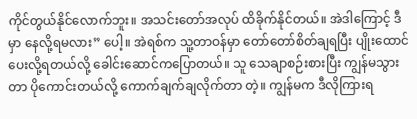ကိုင်တွယ်နိုင်လောက်ဘူး။ အသင်းတော်အလုပ် ထိခိုက်နိုင်တယ်။ အဲဒါကြောင့် ဒီမှာ နေလို့ရမလား” ပေါ့။ အဲရစ်က သူ့တာဝန်မှာ တော်တော်စိတ်ချရပြီး ပျိုးထောင်ပေးလို့ရတယ်လို့ ခေါင်းဆောင်ကပြောတယ်။ သူ သေချာစဉ်းစားပြီး ကျွန်မသွားတာ ပိုကောင်းတယ်လို့ ကောက်ချက်ချလိုက်တာ တဲ့။ ကျွန်မက ဒီလိုကြားရ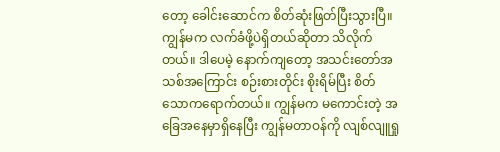တော့ ခေါင်းဆောင်က စိတ်ဆုံးဖြတ်ပြီးသွားပြီ။ ကျွန်မက လက်ခံဖို့ပဲရှိတယ်ဆိုတာ သိလိုက်တယ်။ ဒါပေမဲ့ နောက်ကျတော့ အသင်းတော်အသစ်အကြောင်း စဉ်းစားတိုင်း စိုးရိမ်ပြီး စိတ်သောကရောက်တယ်။ ကျွန်မက မကောင်းတဲ့ အခြေအနေမှာရှိနေပြီး ကျွန်မတာဝန်ကို လျစ်လျူရှု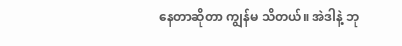နေတာဆိုတာ ကျွန်မ သိတယ်။ အဲဒါနဲ့ ဘု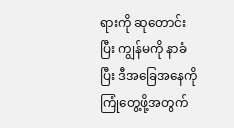ရားကို ဆုတောင်းပြီး ကျွန်မကို နာခံပြီး ဒီအခြေအနေကို ကြုံတွေ့ဖို့အတွက်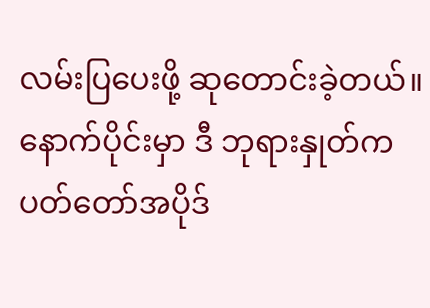လမ်းပြပေးဖို့ ဆုတောင်းခဲ့တယ်။
နောက်ပိုင်းမှာ ဒီ ဘုရားနှုတ်ကပတ်တော်အပိုဒ်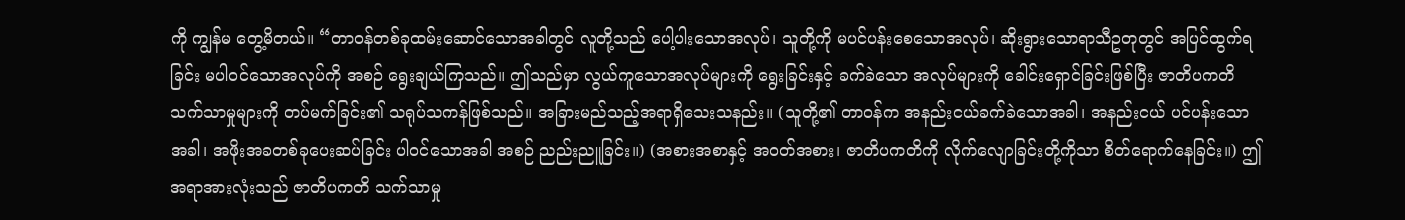ကို ကျွန်မ တွေ့မိတယ်။ “တာဝန်တစ်ခုထမ်းဆောင်သောအခါတွင် လူတို့သည် ပေါ့ပါးသောအလုပ်၊ သူတို့ကို မပင်ပန်းစေသောအလုပ်၊ ဆိုးရွားသောရာသီဥတုတွင် အပြင်ထွက်ရခြင်း မပါဝင်သောအလုပ်ကို အစဉ် ရွေးချယ်ကြသည်။ ဤသည်မှာ လွယ်ကူသောအလုပ်များကို ရွေးခြင်းနှင့် ခက်ခဲသော အလုပ်များကို ခေါင်းရှောင်ခြင်းဖြစ်ပြီး ဇာတိပကတိ သက်သာမှုများကို တပ်မက်ခြင်း၏ သရုပ်သကန်ဖြစ်သည်။ အခြားမည်သည့်အရာရှိသေးသနည်း။ (သူတို့၏ တာဝန်က အနည်းငယ်ခက်ခဲသောအခါ၊ အနည်းငယ် ပင်ပန်းသောအခါ၊ အဖိုးအခတစ်ခုပေးဆပ်ခြင်း ပါဝင်သောအခါ အစဉ် ညည်းညူခြင်း။) (အစားအစာနှင့် အဝတ်အစား၊ ဇာတိပကတိကို လိုက်လျောခြင်းတို့ကိုသာ စိတ်ရောက်နေခြင်း။) ဤအရာအားလုံးသည် ဇာတိပကတိ သက်သာမှု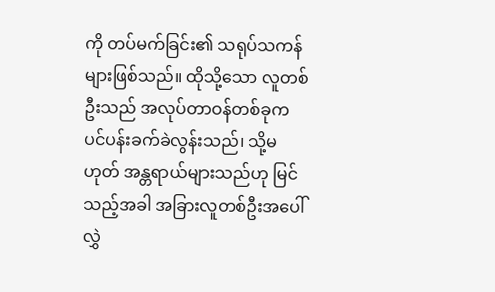ကို တပ်မက်ခြင်း၏ သရုပ်သကန်များဖြစ်သည်။ ထိုသို့သော လူတစ်ဦးသည် အလုပ်တာဝန်တစ်ခုက ပင်ပန်းခက်ခဲလွန်းသည်၊ သို့မဟုတ် အန္တရာယ်များသည်ဟု မြင်သည့်အခါ အခြားလူတစ်ဦးအပေါ် လွှဲ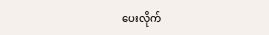ပေးလိုက်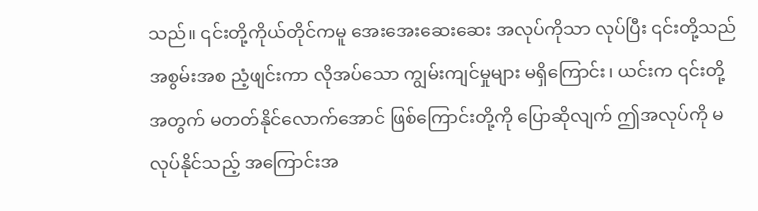သည်။ ၎င်းတို့ကိုယ်တိုင်ကမူ အေးအေးဆေးဆေး အလုပ်ကိုသာ လုပ်ပြီး ၎င်းတို့သည် အစွမ်းအစ ညံ့ဖျင်းကာ လိုအပ်သော ကျွမ်းကျင်မှုများ မရှိကြောင်း၊ ယင်းက ၎င်းတို့အတွက် မတတ်နိုင်လောက်အောင် ဖြစ်ကြောင်းတို့ကို ပြောဆိုလျက် ဤအလုပ်ကို မလုပ်နိုင်သည့် အကြောင်းအ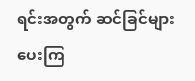ရင်းအတွက် ဆင်ခြင်များပေးကြ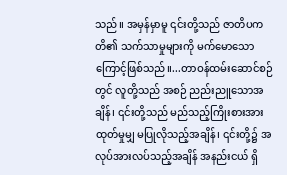သည်။ အမှန်မှာမူ ၎င်းတို့သည် ဇာတိပကတိ၏ သက်သာမှုများကို မက်မောသောကြောင့်ဖြစ်သည်။...တာဝန်ထမ်းဆောင်စဉ်တွင် လူတို့သည် အစဉ် ညည်းညူသောအချိန်၊ ၎င်းတို့သည် မည်သည့်ကြိုးစားအားထုတ်မှုမျှ မပြုလိုသည့်အချိန်၊ ၎င်းတို့၌ အလုပ်အားလပ်သည့်အချိန် အနည်းငယ် ရှိ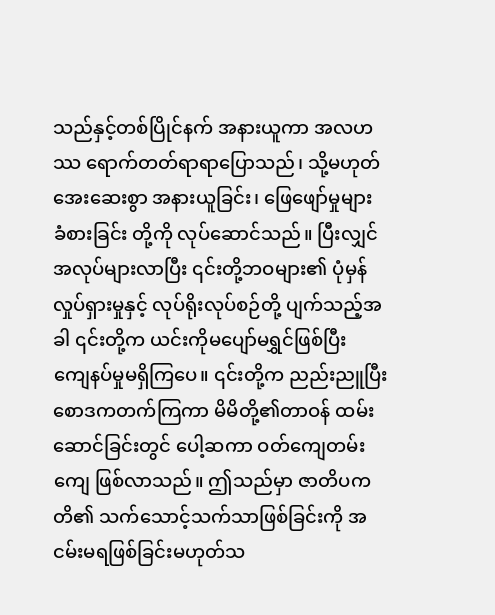သည်နှင့်တစ်ပြိုင်နက် အနားယူကာ အလဟဿ ရောက်တတ်ရာရာပြောသည်၊ သို့မဟုတ် အေးဆေးစွာ အနားယူခြင်း၊ ဖြေဖျော်မှုများ ခံစားခြင်း တို့ကို လုပ်ဆောင်သည်။ ပြီးလျှင် အလုပ်များလာပြီး ၎င်းတို့ဘဝများ၏ ပုံမှန်လှုပ်ရှားမှုနှင့် လုပ်ရိုးလုပ်စဉ်တို့ ပျက်သည့်အခါ ၎င်းတို့က ယင်းကိုမပျော်မရွှင်ဖြစ်ပြီး ကျေနပ်မှုမရှိကြပေ။ ၎င်းတို့က ညည်းညူပြီး စောဒကတက်ကြကာ မိမိတို့၏တာဝန် ထမ်းဆောင်ခြင်းတွင် ပေါ့ဆကာ ဝတ်ကျေတမ်းကျေ ဖြစ်လာသည်။ ဤသည်မှာ ဇာတိပကတိ၏ သက်သောင့်သက်သာဖြစ်ခြင်းကို အငမ်းမရဖြစ်ခြင်းမဟုတ်သ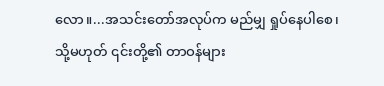လော။...အသင်းတော်အလုပ်က မည်မျှ ရှုပ်နေပါစေ၊ သို့မဟုတ် ၎င်းတို့၏ တာဝန်များ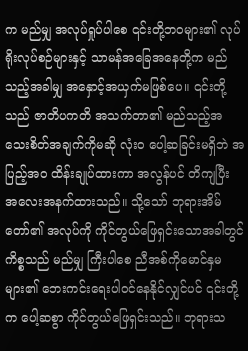က မည်မျှ အလုပ်ရှုပ်ပါစေ ၎င်းတို့ဘဝများ၏ လုပ်ရိုးလုပ်စဉ်များနှင့် သာမန်အခြေအနေတို့က မည်သည့်အခါမျှ အနှောင့်အယှက်မဖြစ်ပေ။ ၎င်းတို့သည် ဇာတိပကတိ အသက်တာ၏ မည်သည့်အသေးစိတ်အချက်ကိုမဆို လုံးဝ ပေါ့ဆခြင်းမရှိဘဲ အပြည့်အဝ ထိန်းချုပ်ထားကာ အလွန်ပင် တိကျပြီး အလေးအနက်ထားသည်။ သို့သော် ဘုရားအိမ်တော်၏ အလုပ်ကို ကိုင်တွယ်ဖြေရှင်းသောအခါတွင် ကိစ္စသည် မည်မျှ ကြီးပါစေ ညီအစ်ကိုမောင်နှမများ၏ ဘေးကင်းရေးပါဝင်နေနိုင်လျှင်ပင် ၎င်းတို့က ပေါ့ဆစွာ ကိုင်တွယ်ဖြေရှင်းသည်။ ဘုရားသ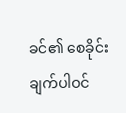ခင်၏ စေခိုင်းချက်ပါဝင်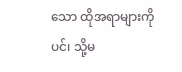သော ထိုအရာများကိုပင်၊ သို့မ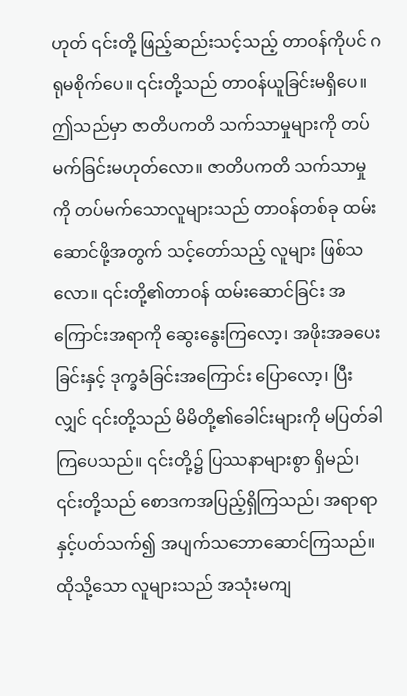ဟုတ် ၎င်းတို့ ဖြည့်ဆည်းသင့်သည့် တာဝန်ကိုပင် ဂရုမစိုက်ပေ။ ၎င်းတို့သည် တာဝန်ယူခြင်းမရှိပေ။ ဤသည်မှာ ဇာတိပကတိ သက်သာမှုများကို တပ်မက်ခြင်းမဟုတ်လော။ ဇာတိပကတိ သက်သာမှုကို တပ်မက်သောလူများသည် တာဝန်တစ်ခု ထမ်းဆောင်ဖို့အတွက် သင့်တော်သည့် လူများ ဖြစ်သလော။ ၎င်းတို့၏တာဝန် ထမ်းဆောင်ခြင်း အကြောင်းအရာကို ဆွေးနွေးကြလော့၊ အဖိုးအခပေးခြင်းနှင့် ဒုက္ခခံခြင်းအကြောင်း ပြောလော့၊ ပြီးလျှင် ၎င်းတို့သည် မိမိတို့၏ခေါင်းများကို မပြတ်ခါကြပေသည်။ ၎င်းတို့၌ ပြဿနာများစွာ ရှိမည်၊ ၎င်းတို့သည် စောဒကအပြည့်ရှိကြသည်၊ အရာရာနှင့်ပတ်သက်၍ အပျက်သဘောဆောင်ကြသည်။ ထိုသို့သော လူများသည် အသုံးမကျ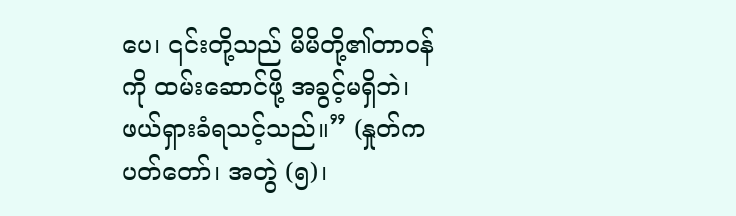ပေ၊ ၎င်းတို့သည် မိမိတို့၏တာဝန်ကို ထမ်းဆောင်ဖို့ အခွင့်မရှိဘဲ၊ ဖယ်ရှားခံရသင့်သည်။” (နှုတ်ကပတ်တော်၊ အတွဲ (၅)၊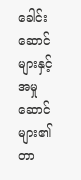ခေါင်းဆောင်များနှင့် အမှုဆောင်များ၏ တာ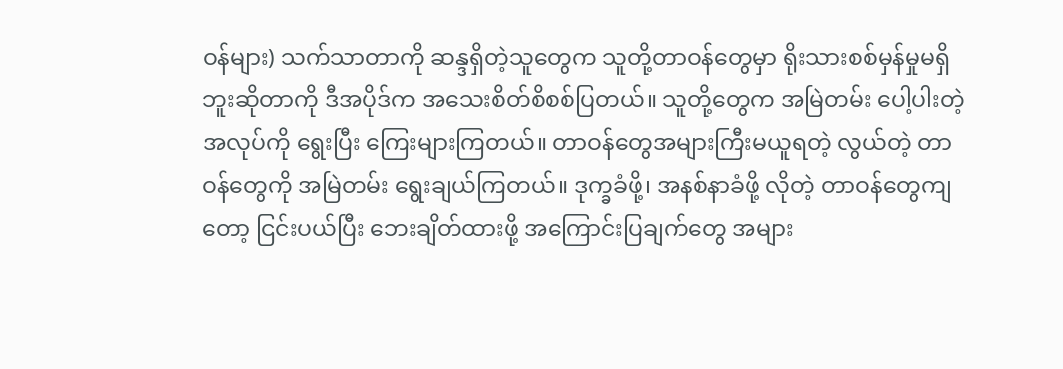ဝန်များ) သက်သာတာကို ဆန္ဒရှိတဲ့သူတွေက သူတို့တာဝန်တွေမှာ ရိုးသားစစ်မှန်မှုမရှိဘူးဆိုတာကို ဒီအပိုဒ်က အသေးစိတ်စိစစ်ပြတယ်။ သူတို့တွေက အမြဲတမ်း ပေါ့ပါးတဲ့အလုပ်ကို ရွေးပြီး ကြေးများကြတယ်။ တာဝန်တွေအများကြီးမယူရတဲ့ လွယ်တဲ့ တာဝန်တွေကို အမြဲတမ်း ရွေးချယ်ကြတယ်။ ဒုက္ခခံဖို့၊ အနစ်နာခံဖို့ လိုတဲ့ တာဝန်တွေကျတော့ ငြင်းပယ်ပြီး ဘေးချိတ်ထားဖို့ အကြောင်းပြချက်တွေ အများ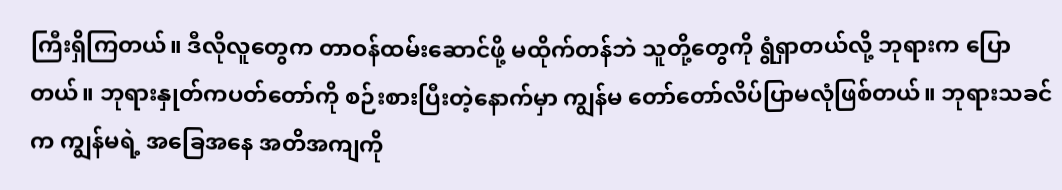ကြီးရှိကြတယ်။ ဒီလိုလူတွေက တာဝန်ထမ်းဆောင်ဖို့ မထိုက်တန်ဘဲ သူတို့တွေကို ရွံရှာတယ်လို့ ဘုရားက ပြောတယ်။ ဘုရားနှုတ်ကပတ်တော်ကို စဉ်းစားပြီးတဲ့နောက်မှာ ကျွန်မ တော်တော်လိပ်ပြာမလုံဖြစ်တယ်။ ဘုရားသခင်က ကျွန်မရဲ့ အခြေအနေ အတိအကျကို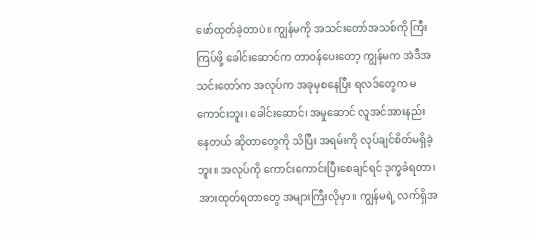ဖော်ထုတ်ခဲ့တာပဲ။ ကျွန်မကို အသင်းတော်အသစ်ကို ကြီးကြပ်ဖို့ ခေါင်းဆောင်က တာဝန်ပေးတော့ ကျွန်မက အဲဒီအသင်းတော်က အလုပ်က အခုမှစနေပြီး ရလဒ်တွေက မကောင်းဘူး၊ ခေါင်းဆောင်၊ အမှုဆောင် လူအင်အားနည်းနေတယ် ဆိုတာတွေကို သိပြီး အရမ်းကို လုပ်ချင်စိတ်မရှိခဲ့ဘူး။ အလုပ်ကို ကောင်းကောင်းပြီးစေချင်ရင် ဒုက္ခခံရတာ၊ အားထုတ်ရတာတွေ အများကြီးလိုမှာ။ ကျွန်မရဲ့ လက်ရှိအ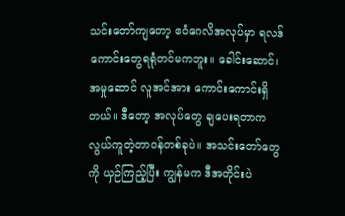သင်းတော်ကျတော့ ဧဝံဂေလိအလုပ်မှာ ရလဒ်ကောင်းတွေရရုံတင်မကဘူး။ ခေါင်းဆောင်၊ အမှုဆောင် လူအင်အား ကောင်းကောင်းရှိတယ်။ ဒီတော့ အလုပ်တွေ ချပေးရတာက လွယ်ကူတဲ့တာဝန်တစ်ခုပဲ။ အသင်းတော်တွေကို ယှဉ်ကြည့်ပြီး ကျွန်မက ဒီအတိုင်းပဲ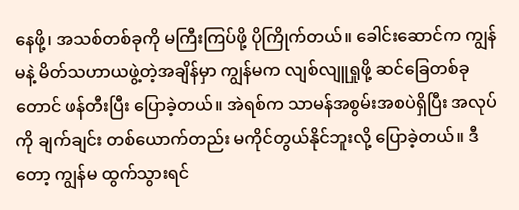နေဖို့၊ အသစ်တစ်ခုကို မကြီးကြပ်ဖို့ ပိုကြိုက်တယ်။ ခေါင်းဆောင်က ကျွန်မနဲ့ မိတ်သဟာယဖွဲ့တဲ့အချိန်မှာ ကျွန်မက လျစ်လျူရှုဖို့ ဆင်ခြေတစ်ခုတောင် ဖန်တီးပြီး ပြောခဲ့တယ်။ အဲရစ်က သာမန်အစွမ်းအစပဲရှိပြီး အလုပ်ကို ချက်ချင်း တစ်ယောက်တည်း မကိုင်တွယ်နိုင်ဘူးလို့ ပြောခဲ့တယ်။ ဒီတော့ ကျွန်မ ထွက်သွားရင်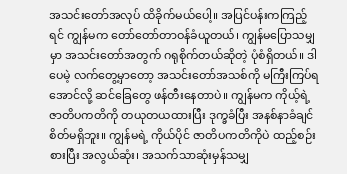အသင်းတော်အလုပ် ထိခိုက်မယ်ပေါ့။ အပြင်ပန်းကကြည့်ရင် ကျွန်မက တော်တော်တာဝန်ခံယူတယ်၊ ကျွန်မပြောသမျှမှာ အသင်းတော်အတွက် ဂရုစိုက်တယ်ဆိုတဲ့ ပုံစံရှိတယ်။ ဒါပေမဲ့ လက်တွေ့မှာတော့ အသင်းတော်အသစ်ကို မကြီးကြပ်ရအောင်လို့ ဆင်ခြေတွေ ဖန်တီးနေတာပဲ။ ကျွန်မက ကိုယ့်ရဲ့ ဇာတိပကတိကို တယုတယထားပြီး ဒုက္ခခံပြီး အနစ်နာခံချင်စိတ်မရှိဘူး။ ကျွန်မရဲ့ ကိုယ်ပိုင် ဇာတိပကတိကိုပဲ ထည့်စဉ်းစားပြီး အလွယ်ဆုံး၊ အသက်သာဆုံးမှန်သမျှ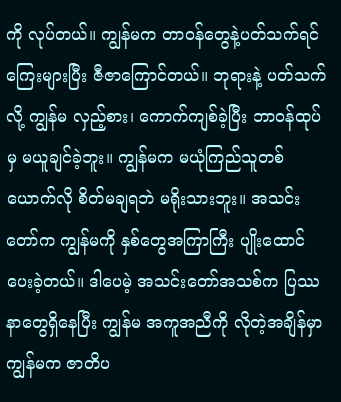ကို လုပ်တယ်။ ကျွန်မက တာဝန်တွေနဲ့ပတ်သက်ရင် ကြေးများပြီး ဇီဇာကြောင်တယ်။ ဘုရားနဲ့ ပတ်သက်လို့ ကျွန်မ လှည့်စား၊ ကောက်ကျစ်ခဲ့ပြီး ဘာဝန်ထုပ်မှ မယူချင်ခဲ့ဘူး။ ကျွန်မက မယုံကြည်သူတစ်ယောက်လို စိတ်မချရဘဲ မရိုးသားဘူး။ အသင်းတော်က ကျွန်မကို နှစ်တွေအကြာကြီး ပျိုးထောင်ပေးခဲ့တယ်။ ဒါပေမဲ့ အသင်းတော်အသစ်က ပြဿနာတွေရှိနေပြီး ကျွန်မ အကူအညီကို လိုတဲ့အချိန်မှာ ကျွန်မက ဇာတိပ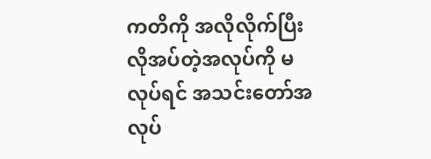ကတိကို အလိုလိုက်ပြီး လိုအပ်တဲ့အလုပ်ကို မလုပ်ရင် အသင်းတော်အလုပ်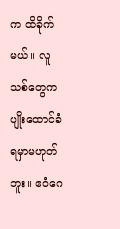က ထိခိုက်မယ်။ လူသစ်တွေက ပျိုးထောင်ခံရမှာမဟုတ်ဘူး။ ဧဝံဂေ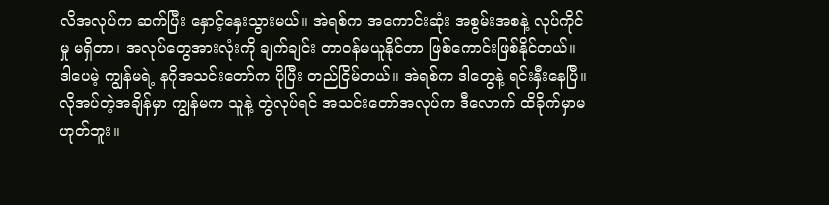လိအလုပ်က ဆက်ပြီး နှောင့်နှေးသွားမယ်။ အဲရစ်က အကောင်းဆုံး အစွမ်းအစနဲ့ လုပ်ကိုင်မှု မရှိတာ၊ အလုပ်တွေအားလုံးကို ချက်ချင်း တာဝန်မယူနိုင်တာ ဖြစ်ကောင်းဖြစ်နိုင်တယ်။ ဒါပေမဲ့ ကျွန်မရဲ့ နဂိုအသင်းတော်က ပိုပြီး တည်ငြိမ်တယ်။ အဲရစ်က ဒါတွေနဲ့ ရင်းနှီးနေပြီ။ လိုအပ်တဲ့အချိန်မှာ ကျွန်မက သူနဲ့ တွဲလုပ်ရင် အသင်းတော်အလုပ်က ဒီလောက် ထိခိုက်မှာမဟုတ်ဘူး။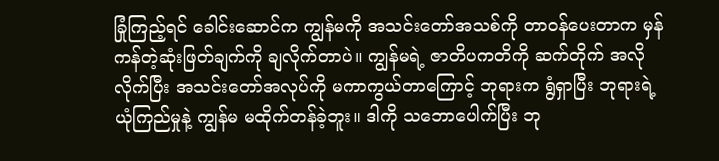ခြုံကြည့်ရင် ခေါင်းဆောင်က ကျွန်မကို အသင်းတော်အသစ်ကို တာဝန်ပေးတာက မှန်ကန်တဲ့ဆုံးဖြတ်ချက်ကို ချလိုက်တာပဲ။ ကျွန်မရဲ့ ဇာတိပကတိကို ဆက်တိုက် အလိုလိုက်ပြီး အသင်းတော်အလုပ်ကို မကာကွယ်တာကြောင့် ဘုရားက ရွံရှာပြီး ဘုရားရဲ့ ယုံကြည်မှုနဲ့ ကျွန်မ မထိုက်တန်ခဲ့ဘူး။ ဒါကို သဘောပေါက်ပြီး ဘု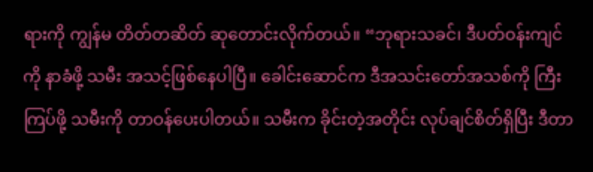ရားကို ကျွန်မ တိတ်တဆိတ် ဆုတောင်းလိုက်တယ်။ “ဘုရားသခင်၊ ဒီပတ်ဝန်းကျင်ကို နာခံဖို့ သမီး အသင့်ဖြစ်နေပါပြီ။ ခေါင်းဆောင်က ဒီအသင်းတော်အသစ်ကို ကြီးကြပ်ဖို့ သမီးကို တာဝန်ပေးပါတယ်။ သမီးက ခိုင်းတဲ့အတိုင်း လုပ်ချင်စိတ်ရှိပြီး ဒီတာ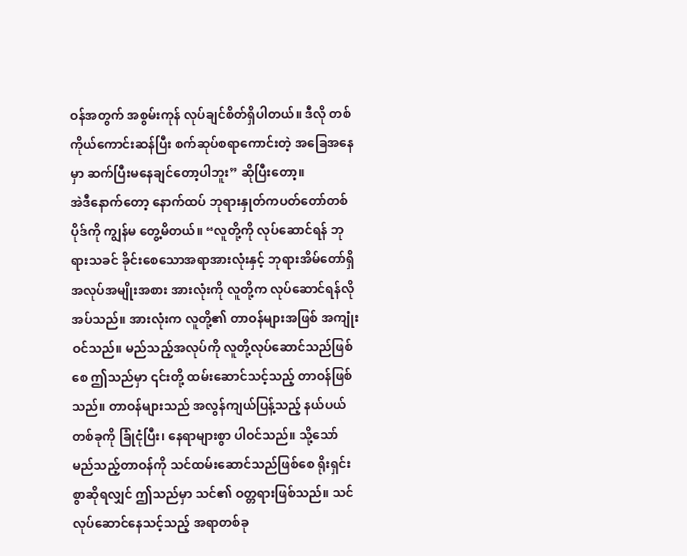ဝန်အတွက် အစွမ်းကုန် လုပ်ချင်စိတ်ရှိပါတယ်။ ဒီလို တစ်ကိုယ်ကောင်းဆန်ပြီး စက်ဆုပ်စရာကောင်းတဲ့ အခြေအနေမှာ ဆက်ပြီးမနေချင်တော့ပါဘူး” ဆိုပြီးတော့။
အဲဒီနောက်တော့ နောက်ထပ် ဘုရားနှုတ်ကပတ်တော်တစ်ပိုဒ်ကို ကျွန်မ တွေ့မိတယ်။ “လူတို့ကို လုပ်ဆောင်ရန် ဘုရားသခင် ခိုင်းစေသောအရာအားလုံးနှင့် ဘုရားအိမ်တော်ရှိ အလုပ်အမျိုးအစား အားလုံးကို လူတို့က လုပ်ဆောင်ရန်လိုအပ်သည်။ အားလုံးက လူတို့၏ တာဝန်များအဖြစ် အကျုံးဝင်သည်။ မည်သည့်အလုပ်ကို လူတို့လုပ်ဆောင်သည်ဖြစ်စေ ဤသည်မှာ ၎င်းတို့ ထမ်းဆောင်သင့်သည့် တာဝန်ဖြစ်သည်။ တာဝန်များသည် အလွန်ကျယ်ပြန့်သည့် နယ်ပယ်တစ်ခုကို ခြုံငုံပြီး၊ နေရာများစွာ ပါဝင်သည်။ သို့သော် မည်သည့်တာဝန်ကို သင်ထမ်းဆောင်သည်ဖြစ်စေ ရိုးရှင်းစွာဆိုရလျှင် ဤသည်မှာ သင်၏ ဝတ္တရားဖြစ်သည်။ သင်လုပ်ဆောင်နေသင့်သည့် အရာတစ်ခု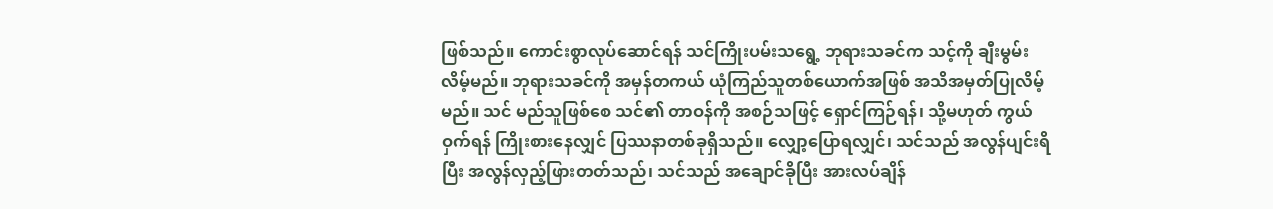ဖြစ်သည်။ ကောင်းစွာလုပ်ဆောင်ရန် သင်ကြိုးပမ်းသရွေ့ ဘုရားသခင်က သင့်ကို ချီးမွမ်းလိမ့်မည်။ ဘုရားသခင်ကို အမှန်တကယ် ယုံကြည်သူတစ်ယောက်အဖြစ် အသိအမှတ်ပြုလိမ့်မည်။ သင် မည်သူဖြစ်စေ သင်၏ တာဝန်ကို အစဉ်သဖြင့် ရှောင်ကြဉ်ရန်၊ သို့မဟုတ် ကွယ်ဝှက်ရန် ကြိုးစားနေလျှင် ပြဿနာတစ်ခုရှိသည်။ လျှော့ပြောရလျှင်၊ သင်သည် အလွန်ပျင်းရိပြီး အလွန်လှည့်ဖြားတတ်သည်၊ သင်သည် အချောင်ခိုပြီး အားလပ်ချိန်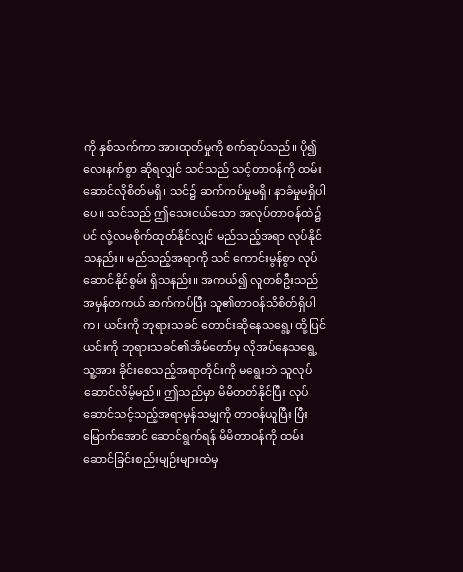ကို နှစ်သက်ကာ အားထုတ်မှုကို စက်ဆုပ်သည်။ ပို၍လေးနက်စွာ ဆိုရလျှင် သင်သည် သင့်တာဝန်ကို ထမ်းဆောင်လိုစိတ်မရှိ၊ သင်၌ ဆက်ကပ်မှုမရှိ၊ နာခံမှုမရှိပါပေ။ သင်သည် ဤသေးငယ်သော အလုပ်တာဝန်ထဲ၌ပင် လုံ့လမစိုက်ထုတ်နိုင်လျှင် မည်သည့်အရာ လုပ်နိုင်သနည်း။ မည်သည့်အရာကို သင် ကောင်းမွန်စွာ လုပ်ဆောင်နိုင်စွမ်း ရှိသနည်း။ အကယ်၍ လူတစ်ဦးသည် အမှန်တကယ် ဆက်ကပ်ပြီး သူ၏တာဝန်သိစိတ်ရှိပါက၊ ယင်းကို ဘုရားသခင် တောင်းဆိုနေသရွေ့၊ ထို့ပြင် ယင်းကို ဘုရားသခင်၏အိမ်တော်မှ လိုအပ်နေသရွေ့ သူ့အား ခိုင်းစေသည့်အရာတိုင်းကို မရွေးဘဲ သူလုပ်ဆောင်လိမ့်မည်။ ဤသည်မှာ မိမိတတ်နိုင်ပြီး လုပ်ဆောင်သင့်သည့်အရာမှန်သမျှကို တာဝန်ယူပြီး ပြီးမြောက်အောင် ဆောင်ရွက်ရန် မိမိတာဝန်ကို ထမ်းဆောင်ခြင်းစည်းမျဉ်းများထဲမှ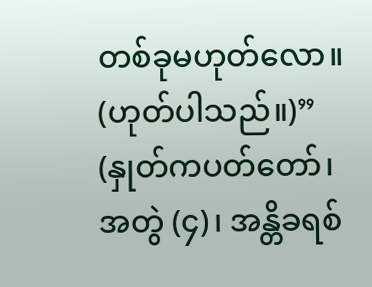တစ်ခုမဟုတ်လော။ (ဟုတ်ပါသည်။)” (နှုတ်ကပတ်တော်၊ အတွဲ (၄)၊ အန္တိခရစ်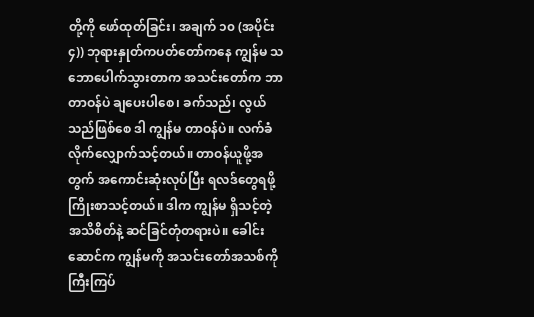တို့ကို ဖော်ထုတ်ခြင်း၊ အချက် ၁၀ (အပိုင်း ၄)) ဘုရားနှုတ်ကပတ်တော်ကနေ ကျွန်မ သဘောပေါက်သွားတာက အသင်းတော်က ဘာတာဝန်ပဲ ချပေးပါစေ၊ ခက်သည်၊ လွယ်သည်ဖြစ်စေ ဒါ ကျွန်မ တာဝန်ပဲ။ လက်ခံလိုက်လျှောက်သင့်တယ်။ တာဝန်ယူဖို့အတွက် အကောင်းဆုံးလုပ်ပြီး ရလဒ်တွေရဖို့ ကြိုးစာသင့်တယ်။ ဒါက ကျွန်မ ရှိသင့်တဲ့ အသိစိတ်နဲ့ ဆင်ခြင်တုံတရားပဲ။ ခေါင်းဆောင်က ကျွန်မကို အသင်းတော်အသစ်ကို ကြီးကြပ်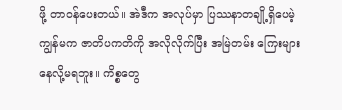ဖို့ တာဝန်ပေးတယ်။ အဲဒီက အလုပ်မှာ ပြဿနာတချို့ရှိပေမဲ့ ကျွန်မက ဇာတိပကတိကို အလိုလိုက်ပြီး အမြဲတမ်း ကြေးများနေလို့မရဘူး။ ကိစ္စတွေ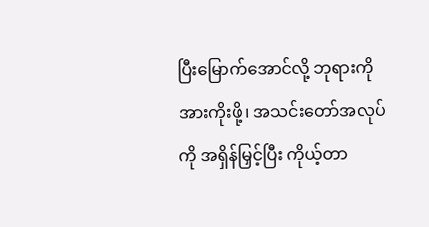ပြီးမြောက်အောင်လို့ ဘုရားကို အားကိုးဖို့၊ အသင်းတော်အလုပ်ကို အရှိန်မြှင့်ပြီး ကိုယ့်တာ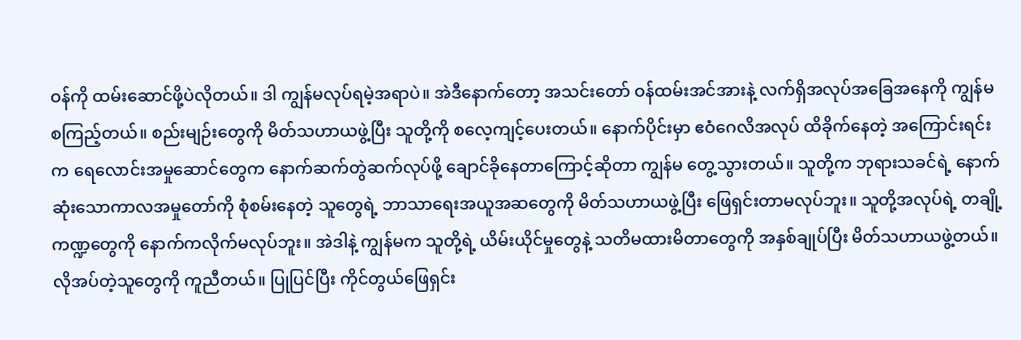ဝန်ကို ထမ်းဆောင်ဖို့ပဲလိုတယ်။ ဒါ ကျွန်မလုပ်ရမဲ့အရာပဲ။ အဲဒီနောက်တော့ အသင်းတော် ဝန်ထမ်းအင်အားနဲ့ လက်ရှိအလုပ်အခြေအနေကို ကျွန်မ စကြည့်တယ်။ စည်းမျဉ်းတွေကို မိတ်သဟာယဖွဲ့ပြီး သူတို့ကို စလေ့ကျင့်ပေးတယ်။ နောက်ပိုင်းမှာ ဧဝံဂေလိအလုပ် ထိခိုက်နေတဲ့ အကြောင်းရင်းက ရေလောင်းအမှုဆောင်တွေက နောက်ဆက်တွဲဆက်လုပ်ဖို့ ချောင်ခိုနေတာကြောင့်ဆိုတာ ကျွန်မ တွေ့သွားတယ်။ သူတို့က ဘုရားသခင်ရဲ့ နောက်ဆုံးသောကာလအမှုတော်ကို စုံစမ်းနေတဲ့ သူတွေရဲ့ ဘာသာရေးအယူအဆတွေကို မိတ်သဟာယဖွဲ့ပြီး ဖြေရှင်းတာမလုပ်ဘူး။ သူတို့အလုပ်ရဲ့ တချို့ကဏ္ဍတွေကို နောက်ကလိုက်မလုပ်ဘူး။ အဲဒါနဲ့ ကျွန်မက သူတို့ရဲ့ ယိမ်းယိုင်မှုတွေနဲ့ သတိမထားမိတာတွေကို အနှစ်ချုပ်ပြီး မိတ်သဟာယဖွဲ့တယ်။ လိုအပ်တဲ့သူတွေကို ကူညီတယ်။ ပြုပြင်ပြီး ကိုင်တွယ်ဖြေရှင်း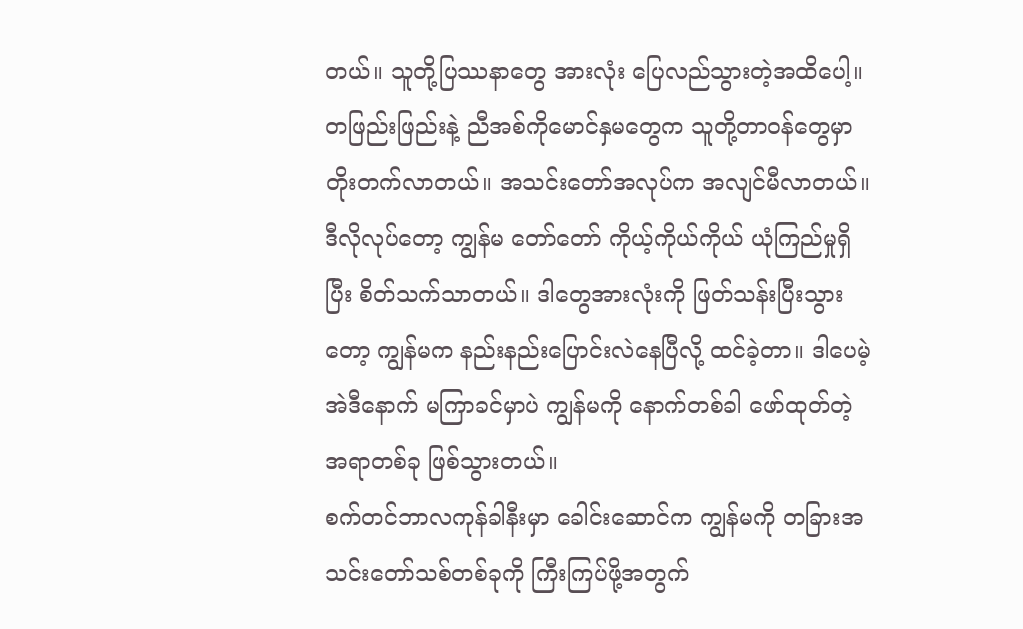တယ်။ သူတို့ပြဿနာတွေ အားလုံး ပြေလည်သွားတဲ့အထိပေါ့။ တဖြည်းဖြည်းနဲ့ ညီအစ်ကိုမောင်နှမတွေက သူတို့တာဝန်တွေမှာ တိုးတက်လာတယ်။ အသင်းတော်အလုပ်က အလျင်မီလာတယ်။ ဒီလိုလုပ်တော့ ကျွန်မ တော်တော် ကိုယ့်ကိုယ်ကိုယ် ယုံကြည်မှုရှိပြီး စိတ်သက်သာတယ်။ ဒါတွေအားလုံးကို ဖြတ်သန်းပြီးသွားတော့ ကျွန်မက နည်းနည်းပြောင်းလဲနေပြီလို့ ထင်ခဲ့တာ။ ဒါပေမဲ့ အဲဒီနောက် မကြာခင်မှာပဲ ကျွန်မကို နောက်တစ်ခါ ဖော်ထုတ်တဲ့ အရာတစ်ခု ဖြစ်သွားတယ်။
စက်တင်ဘာလကုန်ခါနီးမှာ ခေါင်းဆောင်က ကျွန်မကို တခြားအသင်းတော်သစ်တစ်ခုကို ကြီးကြပ်ဖို့အတွက်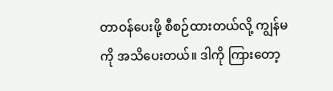တာဝန်ပေးဖို့ စီစဉ်ထားတယ်လို့ ကျွန်မကို အသိပေးတယ်။ ဒါကို ကြားတော့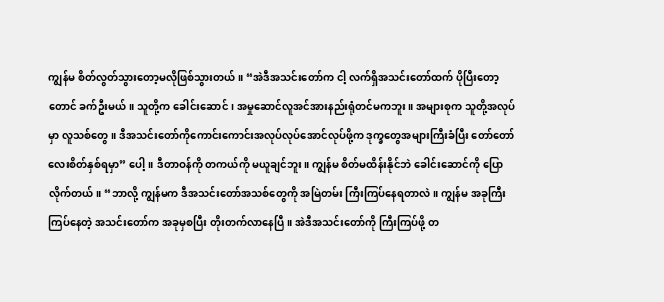ကျွန်မ စိတ်လွတ်သွားတော့မလိုဖြစ်သွားတယ်။ “အဲဒီအသင်းတော်က ငါ့ လက်ရှိအသင်းတော်ထက် ပိုပြီးတော့တောင် ခက်ဦးမယ်။ သူတို့က ခေါင်းဆောင်၊ အမှုဆောင်လူအင်အားနည်းရုံတင်မကဘူး။ အများစုက သူတို့အလုပ်မှာ လူသစ်တွေ။ ဒီအသင်းတော်ကိုကောင်းကောင်းအလုပ်လုပ်အောင်လုပ်ဖို့က ဒုက္ခတွေအများကြီးခံပြီး တော်တော်လေးစိတ်နှစ်ရမှာ” ပေါ့။ ဒီတာဝန်ကို တကယ်ကို မယူချင်ဘူး။ ကျွန်မ စိတ်မထိန်းနိုင်ဘဲ ခေါင်းဆောင်ကို ပြောလိုက်တယ်။ “ဘာလို့ ကျွန်မက ဒီအသင်းတော်အသစ်တွေကို အမြဲတမ်း ကြီးကြပ်နေရတာလဲ။ ကျွန်မ အခုကြီးကြပ်နေတဲ့ အသင်းတော်က အခုမှစပြီး တိုးတက်လာနေပြီ။ အဲဒီအသင်းတော်ကို ကြီးကြပ်ဖို့ တ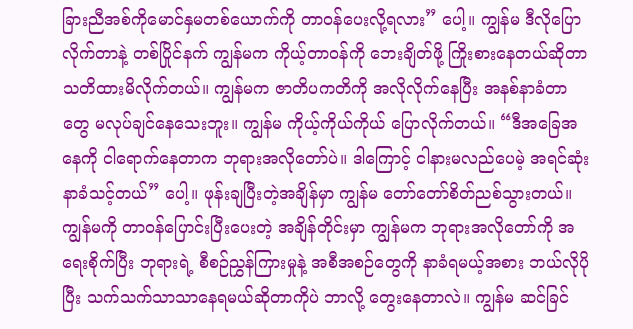ခြားညီအစ်ကိုမောင်နှမတစ်ယောက်ကို တာဝန်ပေးလို့ရလား” ပေါ့။ ကျွန်မ ဒီလိုပြောလိုက်တာနဲ့ တစ်ပြိုင်နက် ကျွန်မက ကိုယ့်တာဝန်ကို ဘေးချိတ်ဖို့ ကြိုးစားနေတယ်ဆိုတာ သတိထားမိလိုက်တယ်။ ကျွန်မက ဇာတိပကတိကို အလိုလိုက်နေပြီး အနစ်နာခံတာတွေ မလုပ်ချင်နေသေးဘူး။ ကျွန်မ ကိုယ့်ကိုယ်ကိုယ် ပြောလိုက်တယ်။ “ဒီအခြေအနေကို ငါရောက်နေတာက ဘုရားအလိုတော်ပဲ။ ဒါကြောင့် ငါနားမလည်ပေမဲ့ အရင်ဆုံး နာခံသင့်တယ်” ပေါ့။ ဖုန်းချပြီးတဲ့အချိန်မှာ ကျွန်မ တော်တော်စိတ်ညစ်သွားတယ်။ ကျွန်မကို တာဝန်ပြောင်းပြီးပေးတဲ့ အချိန်တိုင်းမှာ ကျွန်မက ဘုရားအလိုတော်ကို အရေးစိုက်ပြီး ဘုရားရဲ့ စီစဉ်ညွှန်ကြားမှုနဲ့ အစီအစဉ်တွေကို နာခံရမယ့်အစား ဘယ်လိုပိုပြီး သက်သက်သာသာနေရမယ်ဆိုတာကိုပဲ ဘာလို့ တွေးနေတာလဲ။ ကျွန်မ ဆင်ခြင်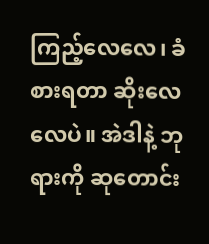ကြည့်လေလေ၊ ခံစားရတာ ဆိုးလေလေပဲ။ အဲဒါနဲ့ ဘုရားကို ဆုတောင်း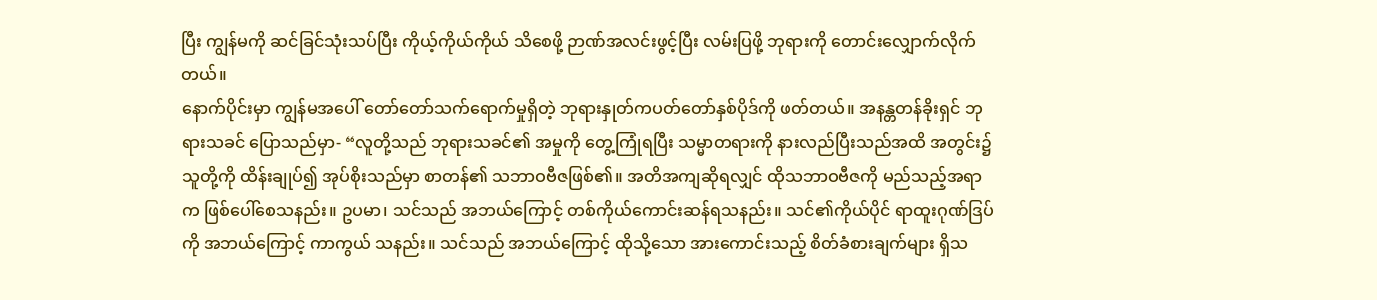ပြီး ကျွန်မကို ဆင်ခြင်သုံးသပ်ပြီး ကိုယ့်ကိုယ်ကိုယ် သိစေဖို့ ဉာဏ်အလင်းဖွင့်ပြီး လမ်းပြဖို့ ဘုရားကို တောင်းလျှောက်လိုက်တယ်။
နောက်ပိုင်းမှာ ကျွန်မအပေါ် တော်တော်သက်ရောက်မှုရှိတဲ့ ဘုရားနှုတ်ကပတ်တော်နှစ်ပိုဒ်ကို ဖတ်တယ်။ အနန္တတန်ခိုးရှင် ဘုရားသခင် ပြောသည်မှာ- “လူတို့သည် ဘုရားသခင်၏ အမှုကို တွေ့ကြုံရပြီး သမ္မာတရားကို နားလည်ပြီးသည်အထိ အတွင်း၌ သူတို့ကို ထိန်းချုပ်၍ အုပ်စိုးသည်မှာ စာတန်၏ သဘာဝဗီဇဖြစ်၏။ အတိအကျဆိုရလျှင် ထိုသဘာဝဗီဇကို မည်သည့်အရာက ဖြစ်ပေါ်စေသနည်း။ ဥပမာ၊ သင်သည် အဘယ်ကြောင့် တစ်ကိုယ်ကောင်းဆန်ရသနည်း။ သင်၏ကိုယ်ပိုင် ရာထူးဂုဏ်ဒြပ်ကို အဘယ်ကြောင့် ကာကွယ် သနည်း။ သင်သည် အဘယ်ကြောင့် ထိုသို့သော အားကောင်းသည့် စိတ်ခံစားချက်များ ရှိသ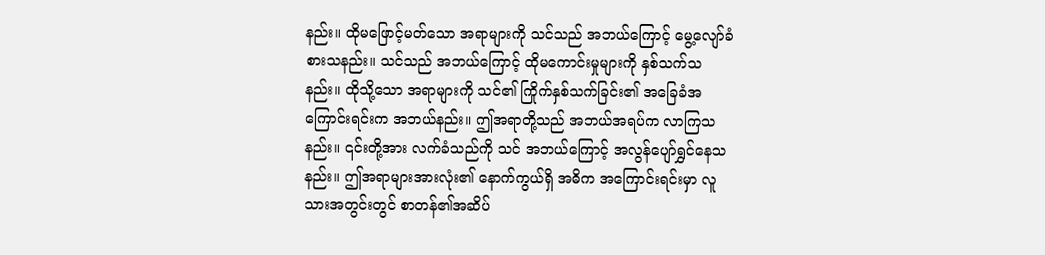နည်း။ ထိုမဖြောင့်မတ်သော အရာများကို သင်သည် အဘယ်ကြောင့် မွေ့လျော်ခံစားသနည်း။ သင်သည် အဘယ်ကြောင့် ထိုမကောင်းမှုများကို နှစ်သက်သနည်း။ ထိုသို့သော အရာများကို သင်၏ ကြိုက်နှစ်သက်ခြင်း၏ အခြေခံအကြောင်းရင်းက အဘယ်နည်း။ ဤအရာတို့သည် အဘယ်အရပ်က လာကြသနည်း။ ၎င်းတို့အား လက်ခံသည်ကို သင် အဘယ်ကြောင့် အလွန်ပျော်ရွှင်နေသနည်း။ ဤအရာများအားလုံး၏ နောက်ကွယ်ရှိ အဓိက အကြောင်းရင်းမှာ လူသားအတွင်းတွင် စာတန်၏အဆိပ်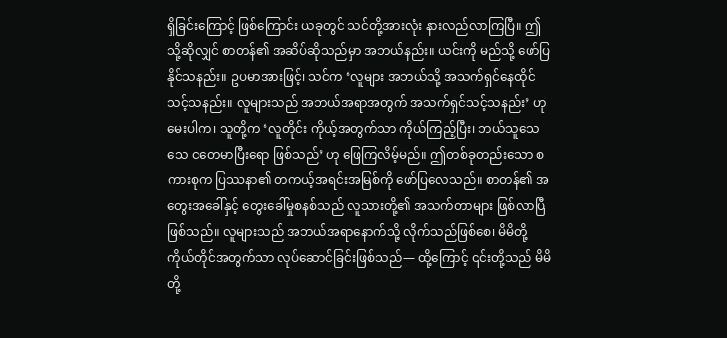ရှိခြင်းကြောင့် ဖြစ်ကြောင်း ယခုတွင် သင်တို့အားလုံး နားလည်လာကြပြီ။ ဤသို့ဆိုလျှင် စာတန်၏ အဆိပ်ဆိုသည်မှာ အဘယ်နည်း။ ယင်းကို မည်သို့ ဖော်ပြနိုင်သနည်း။ ဥပမာအားဖြင့်၊ သင်က ‘လူများ အဘယ်သို့ အသက်ရှင်နေထိုင်သင့်သနည်း။ လူများသည် အဘယ်အရာအတွက် အသက်ရှင်သင့်သနည်း’ ဟု မေးပါက၊ သူတို့က ‘လူတိုင်း ကိုယ့်အတွက်သာ ကိုယ်ကြည့်ပြီး၊ ဘယ်သူသေသေ ငတေမာပြီးရော ဖြစ်သည်’ ဟု ဖြေကြလိမ့်မည်။ ဤတစ်ခုတည်းသော စကားစုက ပြဿနာ၏ တကယ့်အရင်းအမြစ်ကို ဖော်ပြလေသည်။ စာတန်၏ အတွေးအခေါ်နှင့် တွေးခေါ်မှုစနစ်သည် လူသားတို့၏ အသက်တာများ ဖြစ်လာပြီဖြစ်သည်။ လူများသည် အဘယ်အရာနောက်သို့ လိုက်သည်ဖြစ်စေ၊ မိမိတို့ကိုယ်တိုင်အတွက်သာ လုပ်ဆောင်ခြင်းဖြစ်သည်— ထို့ကြောင့် ၎င်းတို့သည် မိမိတို့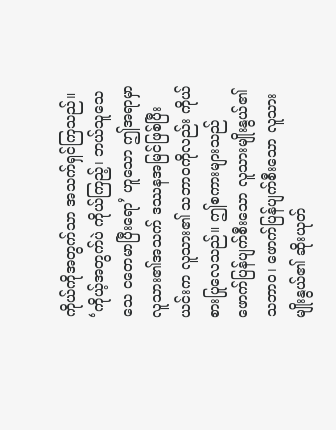ကိုယ်ကိုအတွက်သာ အသက်ရှင်ကြသည်။ ‘ကိုယ့်အတွက်ပဲ ကိုယ်ကြည့်၊ ဘယ်သူသေသေ ငတေမာပြီးရော’ ဟူသော ဤအရာမှာ လူသား၏အသက် ဒဿနအမြင်ဖြစ်ပြီး ယင်းက လူသား၏ သဘာဝကိုလည်း ကိုယ်စားပြုလေသည်။ ဤစကားများသည် ဖောက်ပြန်ပျက်စီးသော လူသားမျိုးနွယ်၏ သဘာဝ၊ ဖောက်ပြန်ပျက်စီးသော လူသားမျိုးနွယ်၏ ဆိုးယုတ်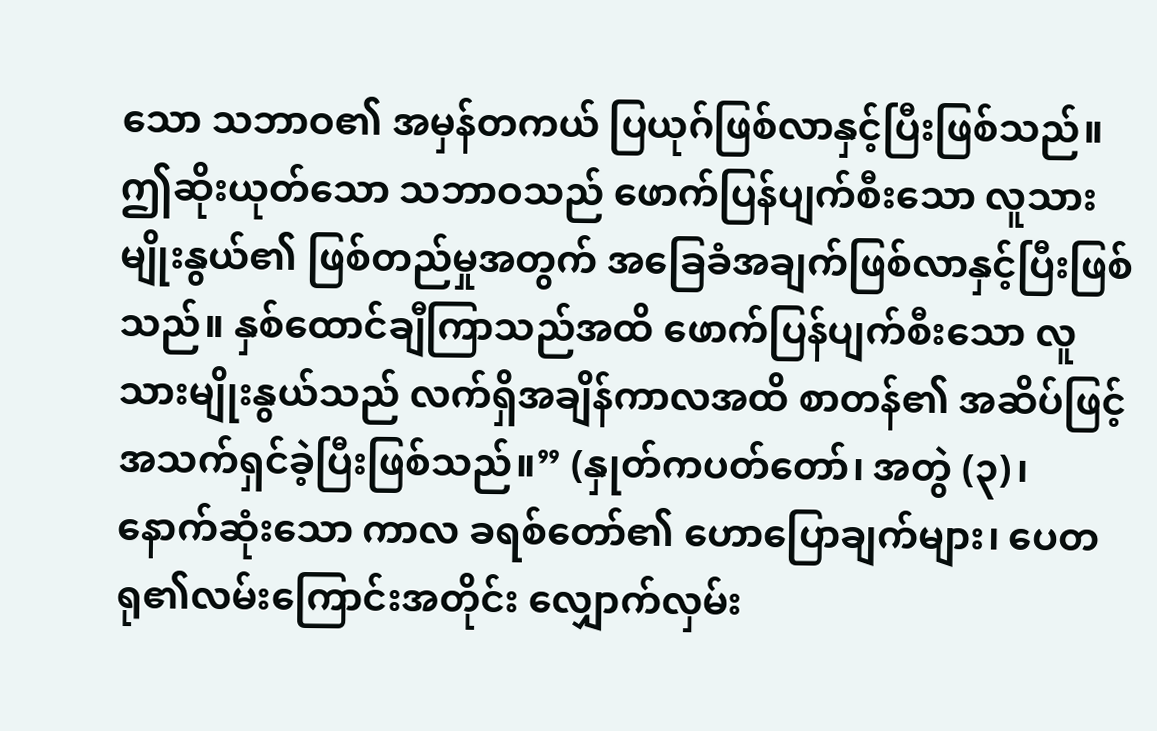သော သဘာဝ၏ အမှန်တကယ် ပြယုဂ်ဖြစ်လာနှင့်ပြီးဖြစ်သည်။ ဤဆိုးယုတ်သော သဘာဝသည် ဖောက်ပြန်ပျက်စီးသော လူသားမျိုးနွယ်၏ ဖြစ်တည်မှုအတွက် အခြေခံအချက်ဖြစ်လာနှင့်ပြီးဖြစ်သည်။ နှစ်ထောင်ချီကြာသည်အထိ ဖောက်ပြန်ပျက်စီးသော လူသားမျိုးနွယ်သည် လက်ရှိအချိန်ကာလအထိ စာတန်၏ အဆိပ်ဖြင့် အသက်ရှင်ခဲ့ပြီးဖြစ်သည်။” (နှုတ်ကပတ်တော်၊ အတွဲ (၃)၊ နောက်ဆုံးသော ကာလ ခရစ်တော်၏ ဟောပြောချက်များ၊ ပေတရု၏လမ်းကြောင်းအတိုင်း လျှောက်လှမ်း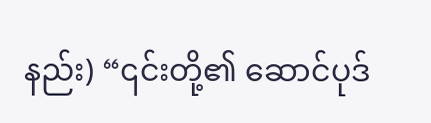နည်း) “၎င်းတို့၏ ဆောင်ပုဒ်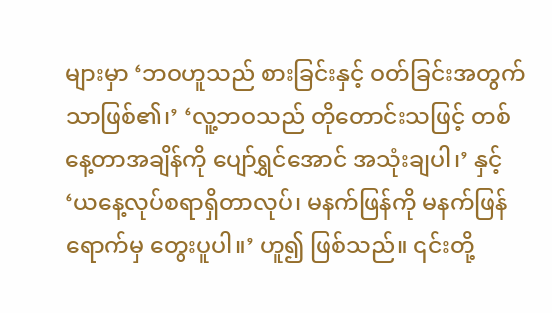များမှာ ‘ဘဝဟူသည် စားခြင်းနှင့် ဝတ်ခြင်းအတွက်သာဖြစ်၏၊’ ‘လူ့ဘဝသည် တိုတောင်းသဖြင့် တစ်နေ့တာအချိန်ကို ပျော်ရွှင်အောင် အသုံးချပါ၊’ နှင့် ‘ယနေ့လုပ်စရာရှိတာလုပ်၊ မနက်ဖြန်ကို မနက်ဖြန်ရောက်မှ တွေးပူပါ။’ ဟူ၍ ဖြစ်သည်။ ၎င်းတို့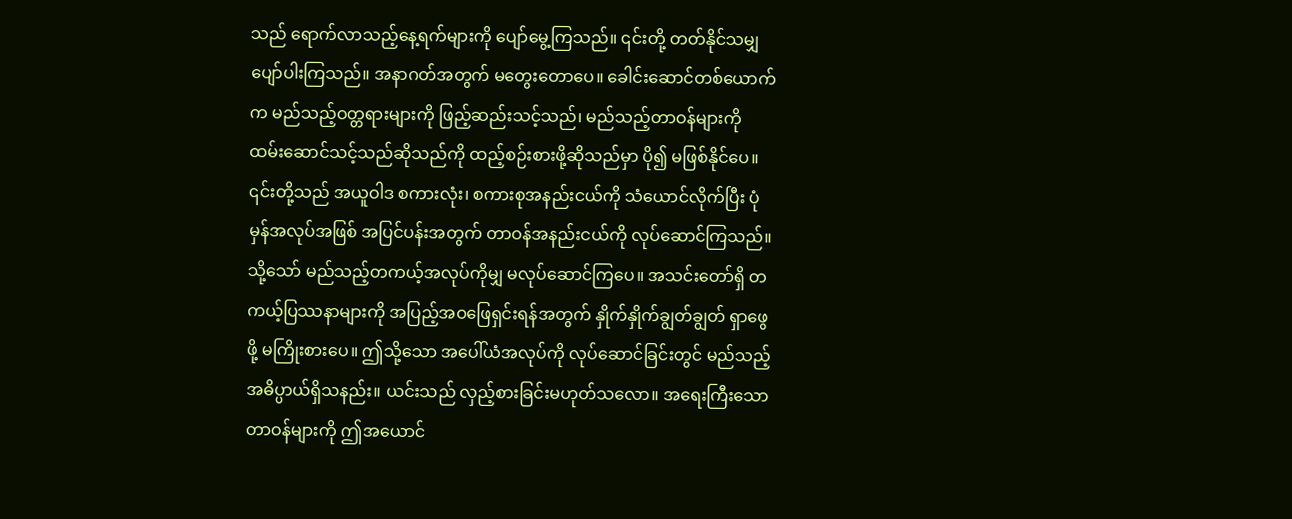သည် ရောက်လာသည့်နေ့ရက်များကို ပျော်မွေ့ကြသည်။ ၎င်းတို့ တတ်နိုင်သမျှ ပျော်ပါးကြသည်။ အနာဂတ်အတွက် မတွေးတောပေ။ ခေါင်းဆောင်တစ်ယောက်က မည်သည့်ဝတ္တရားများကို ဖြည့်ဆည်းသင့်သည်၊ မည်သည့်တာဝန်များကို ထမ်းဆောင်သင့်သည်ဆိုသည်ကို ထည့်စဉ်းစားဖို့ဆိုသည်မှာ ပို၍ မဖြစ်နိုင်ပေ။ ၎င်းတို့သည် အယူဝါဒ စကားလုံး၊ စကားစုအနည်းငယ်ကို သံယောင်လိုက်ပြီး ပုံမှန်အလုပ်အဖြစ် အပြင်ပန်းအတွက် တာဝန်အနည်းငယ်ကို လုပ်ဆောင်ကြသည်။ သို့သော် မည်သည့်တကယ့်အလုပ်ကိုမျှ မလုပ်ဆောင်ကြပေ။ အသင်းတော်ရှိ တကယ့်ပြဿနာများကို အပြည့်အဝဖြေရှင်းရန်အတွက် နှိုက်နှိုက်ချွတ်ချွတ် ရှာဖွေဖို့ မကြိုးစားပေ။ ဤသို့သော အပေါ်ယံအလုပ်ကို လုပ်ဆောင်ခြင်းတွင် မည်သည့်အဓိပ္ပာယ်ရှိသနည်း။ ယင်းသည် လှည့်စားခြင်းမဟုတ်သလော။ အရေးကြီးသောတာဝန်များကို ဤအယောင်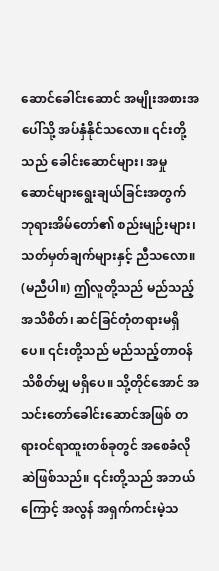ဆောင်ခေါင်းဆောင် အမျိုးအစားအပေါ်သို့ အပ်နှံနိုင်သလော။ ၎င်းတို့သည် ခေါင်းဆောင်များ၊ အမှုဆောင်များရွေးချယ်ခြင်းအတွက် ဘုရားအိမ်တော်၏ စည်းမျဉ်းများ၊ သတ်မှတ်ချက်များနှင့် ညီသလော။ (မညီပါ။) ဤလူတို့သည် မည်သည့် အသိစိတ်၊ ဆင်ခြင်တုံတရားမရှိပေ။ ၎င်းတို့သည် မည်သည့်တာဝန်သိစိတ်မျှ မရှိပေ။ သို့တိုင်အောင် အသင်းတော်ခေါင်းဆောင်အဖြစ် တရားဝင်ရာထူးတစ်ခုတွင် အစေခံလိုဆဲဖြစ်သည်။ ၎င်းတို့သည် အဘယ်ကြောင့် အလွန် အရှက်ကင်းမဲ့သ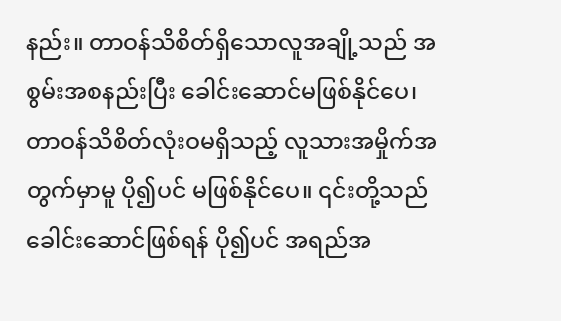နည်း။ တာဝန်သိစိတ်ရှိသောလူအချို့သည် အစွမ်းအစနည်းပြီး ခေါင်းဆောင်မဖြစ်နိုင်ပေ၊ တာဝန်သိစိတ်လုံးဝမရှိသည့် လူသားအမှိုက်အတွက်မှာမူ ပို၍ပင် မဖြစ်နိုင်ပေ။ ၎င်းတို့သည် ခေါင်းဆောင်ဖြစ်ရန် ပို၍ပင် အရည်အ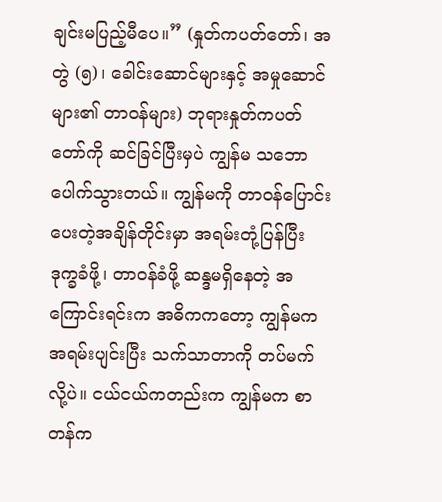ချင်းမပြည့်မီပေ။” (နှုတ်ကပတ်တော်၊ အတွဲ (၅)၊ ခေါင်းဆောင်များနှင့် အမှုဆောင်များ၏ တာဝန်များ) ဘုရားနှုတ်ကပတ်တော်ကို ဆင်ခြင်ပြီးမှပဲ ကျွန်မ သဘောပေါက်သွားတယ်။ ကျွန်မကို တာဝန်ပြောင်းပေးတဲ့အချိန်တိုင်းမှာ အရမ်းတုံ့ပြန်ပြီး ဒုက္ခခံဖို့၊ တာဝန်ခံဖို့ ဆန္ဒမရှိနေတဲ့ အကြောင်းရင်းက အဓိကကတော့ ကျွန်မက အရမ်းပျင်းပြီး သက်သာတာကို တပ်မက်လို့ပဲ။ ငယ်ငယ်ကတည်းက ကျွန်မက စာတန်က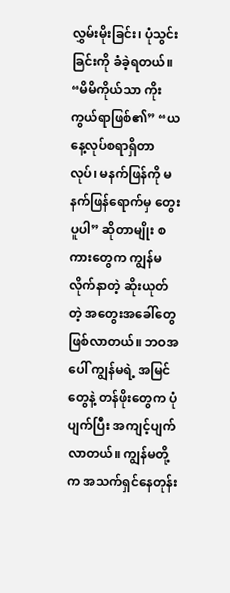လွှမ်းမိုးခြင်း၊ ပုံသွင်းခြင်းကို ခံခဲ့ရတယ်။ “မိမိကိုယ်သာ ကိုးကွယ်ရာဖြစ်၏” “ယနေ့လုပ်စရာရှိတာလုပ်၊ မနက်ဖြန်ကို မနက်ဖြန်ရောက်မှ တွေးပူပါ” ဆိုတာမျိုး စကားတွေက ကျွန်မ လိုက်နာတဲ့ ဆိုးယုတ်တဲ့ အတွေးအခေါ်တွေ ဖြစ်လာတယ်။ ဘဝအပေါ် ကျွန်မရဲ့ အမြင်တွေနဲ့ တန်ဖိုးတွေက ပုံပျက်ပြီး အကျင့်ပျက်လာတယ်။ ကျွန်မတို့က အသက်ရှင်နေတုန်း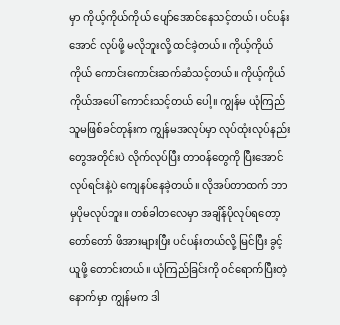မှာ ကိုယ့်ကိုယ်ကိုယ် ပျော်အောင်နေသင့်တယ်၊ ပင်ပန်းအောင် လုပ်ဖို့ မလိုဘူးလို့ ထင်ခဲ့တယ်။ ကိုယ့်ကိုယ်ကိုယ် ကောင်းကောင်းဆက်ဆံသင့်တယ်။ ကိုယ့်ကိုယ်ကိုယ်အပေါ် ကောင်းသင့်တယ် ပေါ့။ ကျွန်မ ယုံကြည်သူမဖြစ်ခင်တုန်းက ကျွန်မအလုပ်မှာ လုပ်ထုံးလုပ်နည်းတွေအတိုင်းပဲ လိုက်လုပ်ပြီး တာဝန်တွေကို ပြီးအောင်လုပ်ရင်းနဲ့ပဲ ကျေနပ်နေခဲ့တယ်။ လိုအပ်တာထက် ဘာမှပိုမလုပ်ဘူး။ တစ်ခါတလေမှာ အချိန်ပိုလုပ်ရတော့ တော်တော် ဖိအားများပြီး ပင်ပန်းတယ်လို့ မြင်ပြီး ခွင့်ယူဖို့ တောင်းတယ်။ ယုံကြည်ခြင်းကို ဝင်ရောက်ပြီးတဲ့နောက်မှာ ကျွန်မက ဒါ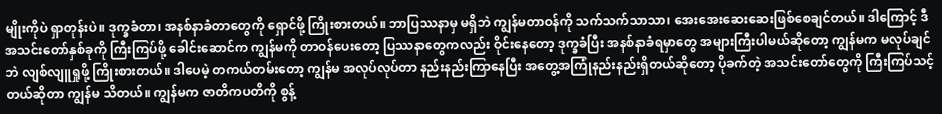မျိုးကိုပဲ ရှာတုန်းပဲ။ ဒုက္ခခံတာ၊ အနစ်နာခံတာတွေကို ရှောင်ဖို့ ကြိုးစားတယ်။ ဘာပြဿနာမှ မရှိဘဲ ကျွန်မတာဝန်ကို သက်သက်သာသာ၊ အေးအေးဆေးဆေးဖြစ်စေချင်တယ်။ ဒါကြောင့် ဒီအသင်းတော်နှစ်ခုကို ကြီးကြပ်ဖို့ ခေါင်းဆောင်က ကျွန်မကို တာဝန်ပေးတော့ ပြဿနာတွေကလည်း ဝိုင်းနေတော့ ဒုက္ခခံပြီး အနစ်နာခံရမှာတွေ အများကြီးပါမယ်ဆိုတော့ ကျွန်မက မလုပ်ချင်ဘဲ လျစ်လျူရှုဖို့ ကြိုးစားတယ်။ ဒါပေမဲ့ တကယ်တမ်းတော့ ကျွန်မ အလုပ်လုပ်တာ နည်းနည်းကြာနေပြီး အတွေ့အကြုံနည်းနည်းရှိတယ်ဆိုတော့ ပိုခက်တဲ့ အသင်းတော်တွေကို ကြီးကြပ်သင့်တယ်ဆိုတာ ကျွန်မ သိတယ်။ ကျွန်မက ဇာတိကပတိကို စွန့်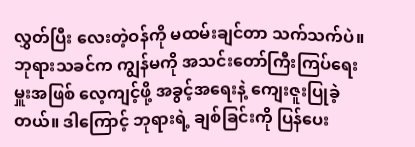လွှတ်ပြီး လေးတဲ့ဝန်ကို မထမ်းချင်တာ သက်သက်ပဲ။ ဘုရားသခင်က ကျွန်မကို အသင်းတော်ကြီးကြပ်ရေးမှူးအဖြစ် လေ့ကျင့်ဖို့ အခွင့်အရေးနဲ့ ကျေးဇူးပြုခဲ့တယ်။ ဒါကြောင့် ဘုရားရဲ့ ချစ်ခြင်းကို ပြန်ပေး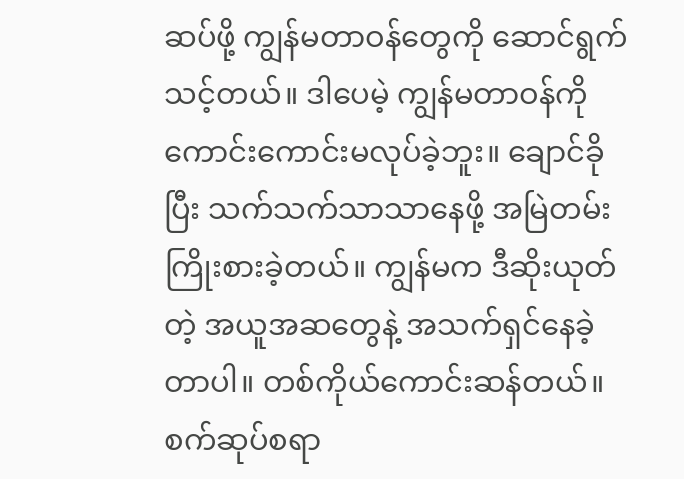ဆပ်ဖို့ ကျွန်မတာဝန်တွေကို ဆောင်ရွက်သင့်တယ်။ ဒါပေမဲ့ ကျွန်မတာဝန်ကို ကောင်းကောင်းမလုပ်ခဲ့ဘူး။ ချောင်ခိုပြီး သက်သက်သာသာနေဖို့ အမြဲတမ်း ကြိုးစားခဲ့တယ်။ ကျွန်မက ဒီဆိုးယုတ်တဲ့ အယူအဆတွေနဲ့ အသက်ရှင်နေခဲ့တာပါ။ တစ်ကိုယ်ကောင်းဆန်တယ်။ စက်ဆုပ်စရာ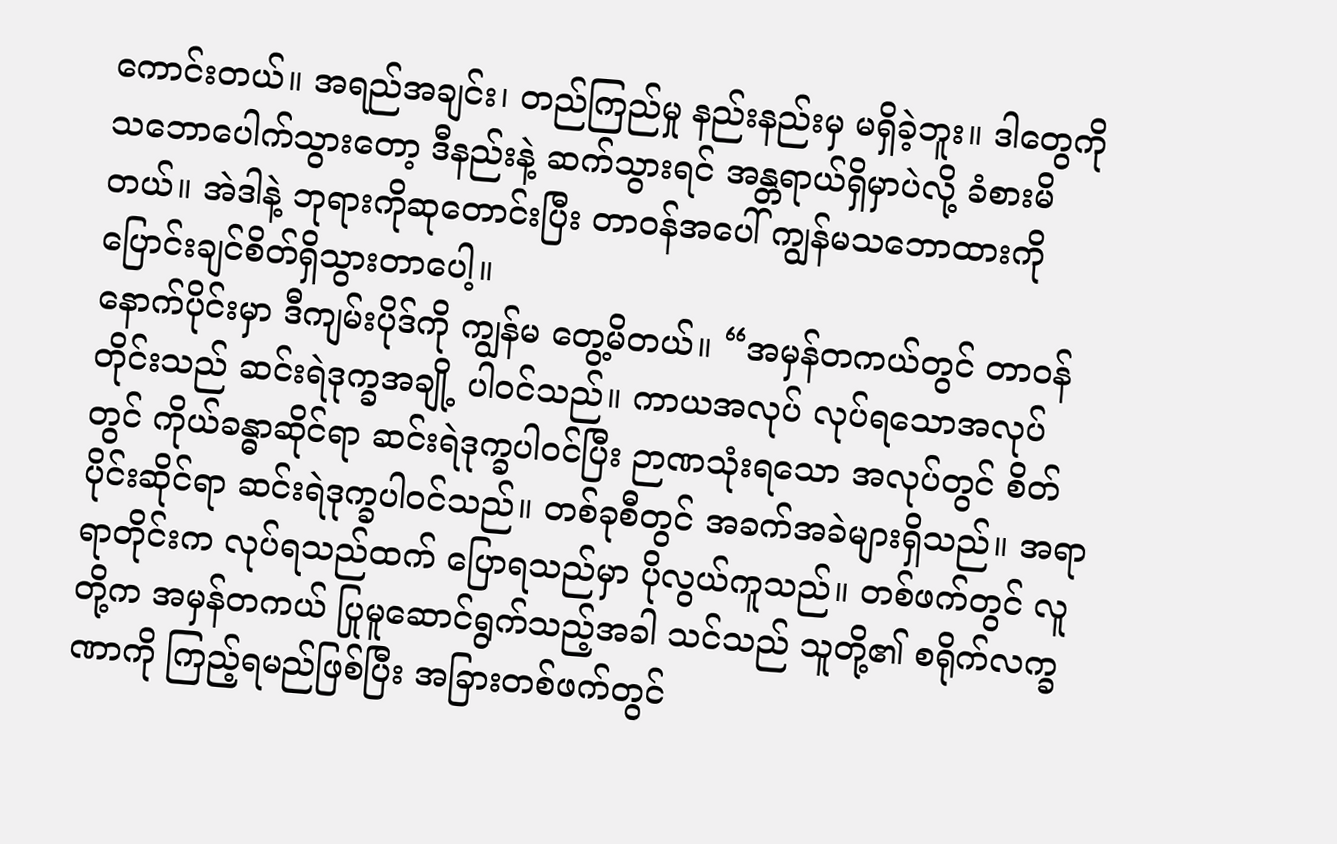ကောင်းတယ်။ အရည်အချင်း၊ တည်ကြည်မှု နည်းနည်းမှ မရှိခဲ့ဘူး။ ဒါတွေကို သဘောပေါက်သွားတော့ ဒီနည်းနဲ့ ဆက်သွားရင် အန္တရာယ်ရှိမှာပဲလို့ ခံစားမိတယ်။ အဲဒါနဲ့ ဘုရားကိုဆုတောင်းပြီး တာဝန်အပေါ် ကျွန်မသဘောထားကို ပြောင်းချင်စိတ်ရှိသွားတာပေါ့။
နောက်ပိုင်းမှာ ဒီကျမ်းပိုဒ်ကို ကျွန်မ တွေ့မိတယ်။ “အမှန်တကယ်တွင် တာဝန်တိုင်းသည် ဆင်းရဲဒုက္ခအချို့ ပါဝင်သည်။ ကာယအလုပ် လုပ်ရသောအလုပ်တွင် ကိုယ်ခန္ဓာဆိုင်ရာ ဆင်းရဲဒုက္ခပါဝင်ပြီး ဉာဏသုံးရသော အလုပ်တွင် စိတ်ပိုင်းဆိုင်ရာ ဆင်းရဲဒုက္ခပါဝင်သည်။ တစ်ခုစီတွင် အခက်အခဲများရှိသည်။ အရာရာတိုင်းက လုပ်ရသည်ထက် ပြောရသည်မှာ ပိုလွယ်ကူသည်။ တစ်ဖက်တွင် လူတို့က အမှန်တကယ် ပြုမူဆောင်ရွက်သည့်အခါ သင်သည် သူတို့၏ စရိုက်လက္ခဏာကို ကြည့်ရမည်ဖြစ်ပြီး အခြားတစ်ဖက်တွင်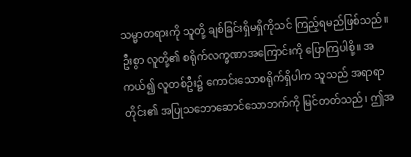သမ္မာတရားကို သူတို့ ချစ်ခြင်းရှိမရှိကိုသင် ကြည့်ရမည်ဖြစ်သည်။ ဦးစွာ လူတို့၏ စရိုက်လက္ခဏာအကြောင်းကို ပြောကြပါစို့။ အကယ်၍ လူတစ်ဦး၌ ကောင်းသောစရိုက်ရှိပါက သူသည် အရာရာတိုင်း၏ အပြုသဘောဆောင်သောဘက်ကို မြင်တတ်သည်၊ ဤအ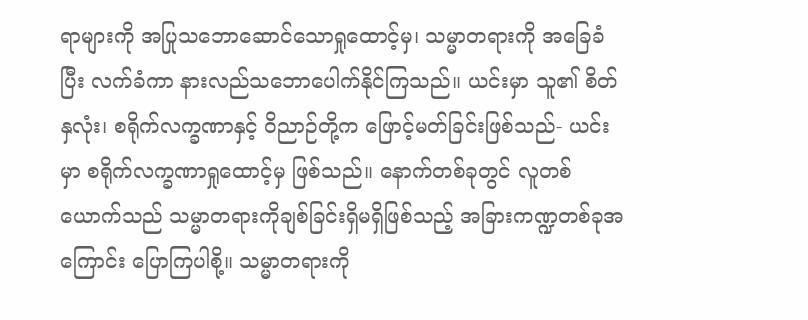ရာများကို အပြုသဘောဆောင်သောရှုထောင့်မှ၊ သမ္မာတရားကို အခြေခံပြီး လက်ခံကာ နားလည်သဘောပေါက်နိုင်ကြသည်။ ယင်းမှာ သူ၏ စိတ်နှလုံး၊ စရိုက်လက္ခဏာနှင့် ဝိညာဉ်တို့က ဖြောင့်မတ်ခြင်းဖြစ်သည်- ယင်းမှာ စရိုက်လက္ခဏာရှုထောင့်မှ ဖြစ်သည်။ နောက်တစ်ခုတွင် လူတစ်ယောက်သည် သမ္မာတရားကိုချစ်ခြင်းရှိမရှိဖြစ်သည့် အခြားကဏ္ဍတစ်ခုအကြောင်း ပြောကြပါစို့။ သမ္မာတရားကို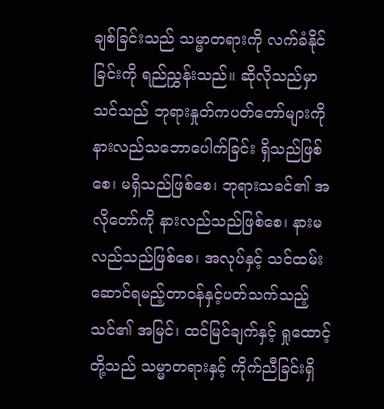ချစ်ခြင်းသည် သမ္မာတရားကို လက်ခံနိုင်ခြင်းကို ရည်ညွှန်းသည်။ ဆိုလိုသည်မှာ သင်သည် ဘုရားနှုတ်ကပတ်တော်များကို နားလည်သဘောပေါက်ခြင်း ရှိသည်ဖြစ်စေ၊ မရှိသည်ဖြစ်စေ၊ ဘုရားသခင်၏ အလိုတော်ကို နားလည်သည်ဖြစ်စေ၊ နားမလည်သည်ဖြစ်စေ၊ အလုပ်နှင့် သင်ထမ်းဆောင်ရမည့်တာဝန်နှင့်ပတ်သက်သည့် သင်၏ အမြင်၊ ထင်မြင်ချက်နှင့် ရှုထောင့်တို့သည် သမ္မာတရားနှင့် ကိုက်ညီခြင်းရှိ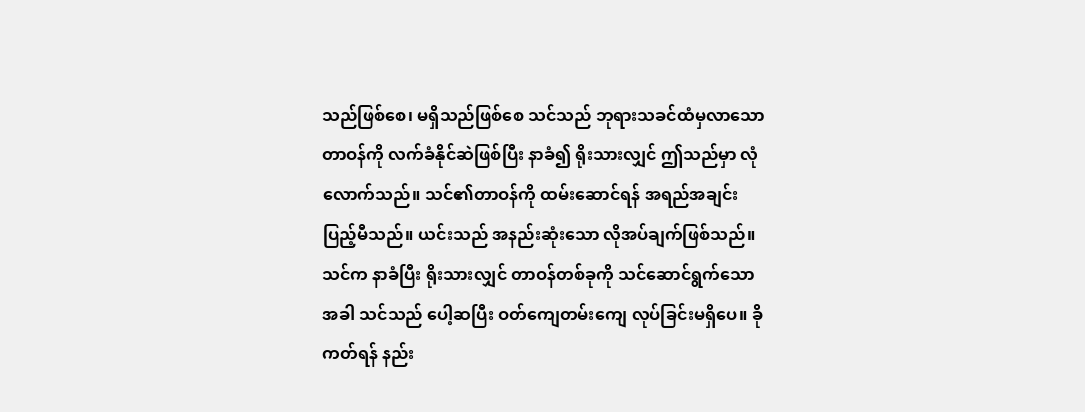သည်ဖြစ်စေ၊ မရှိသည်ဖြစ်စေ သင်သည် ဘုရားသခင်ထံမှလာသောတာဝန်ကို လက်ခံနိုင်ဆဲဖြစ်ပြီး နာခံ၍ ရိုးသားလျှင် ဤသည်မှာ လုံလောက်သည်။ သင်၏တာဝန်ကို ထမ်းဆောင်ရန် အရည်အချင်း ပြည့်မီသည်။ ယင်းသည် အနည်းဆုံးသော လိုအပ်ချက်ဖြစ်သည်။ သင်က နာခံပြီး ရိုးသားလျှင် တာဝန်တစ်ခုကို သင်ဆောင်ရွက်သောအခါ သင်သည် ပေါ့ဆပြီး ဝတ်ကျေတမ်းကျေ လုပ်ခြင်းမရှိပေ။ ခိုကတ်ရန် နည်း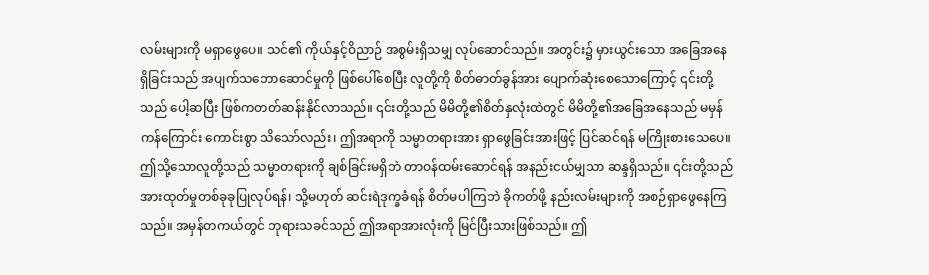လမ်းများကို မရှာဖွေပေ။ သင်၏ ကိုယ်နှင့်ဝိညာဉ် အစွမ်းရှိသမျှ လုပ်ဆောင်သည်။ အတွင်း၌ မှားယွင်းသော အခြေအနေရှိခြင်းသည် အပျက်သဘောဆောင်မှုကို ဖြစ်ပေါ်စေပြီး လူတို့ကို စိတ်ဓာတ်ခွန်အား ပျောက်ဆုံးစေသောကြောင့် ၎င်းတို့သည် ပေါ့ဆပြီး ဖြစ်ကတတ်ဆန်းနိုင်လာသည်။ ၎င်းတို့သည် မိမိတို့၏စိတ်နှလုံးထဲတွင် မိမိတို့၏အခြေအနေသည် မမှန်ကန်ကြောင်း ကောင်းစွာ သိသော်လည်း၊ ဤအရာကို သမ္မာတရားအား ရှာဖွေခြင်းအားဖြင့် ပြင်ဆင်ရန် မကြိုးစားသေပေ။ ဤသို့သောလူတို့သည် သမ္မာတရားကို ချစ်ခြင်းမရှိဘဲ တာဝန်ထမ်းဆောင်ရန် အနည်းငယ်မျှသာ ဆန္ဒရှိသည်။ ၎င်းတို့သည် အားထုတ်မှုတစ်ခုခုပြုလုပ်ရန်၊ သို့မဟုတ် ဆင်းရဲဒုက္ခခံရန် စိတ်မပါကြဘဲ ခိုကတ်ဖို့ နည်းလမ်းများကို အစဉ်ရှာဖွေနေကြသည်။ အမှန်တကယ်တွင် ဘုရားသခင်သည် ဤအရာအားလုံးကို မြင်ပြီးသားဖြစ်သည်။ ဤ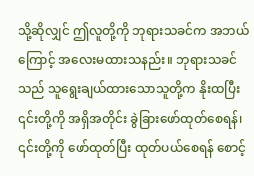သို့ဆိုလျှင် ဤလူတို့ကို ဘုရားသခင်က အဘယ်ကြောင့် အလေးမထားသနည်း။ ဘုရားသခင်သည် သူရွေးချယ်ထားသောသူတို့က နိုးထပြီး ၎င်းတို့ကို အရှိအတိုင်း ခွဲခြားဖော်ထုတ်စေရန်၊ ၎င်းတို့ကို ဖော်ထုတ်ပြီး ထုတ်ပယ်စေရန် စောင့်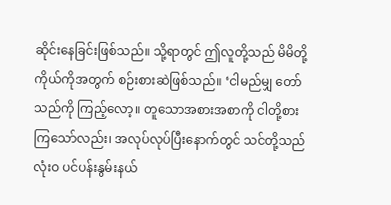ဆိုင်းနေခြင်းဖြစ်သည်။ သို့ရာတွင် ဤလူတို့သည် မိမိတို့ကိုယ်ကိုအတွက် စဉ်းစားဆဲဖြစ်သည်။ ‘ငါမည်မျှ တော်သည်ကို ကြည့်လော့။ တူသောအစားအစာကို ငါတို့စားကြသော်လည်း၊ အလုပ်လုပ်ပြီးနောက်တွင် သင်တို့သည် လုံးဝ ပင်ပန်းနွမ်းနယ်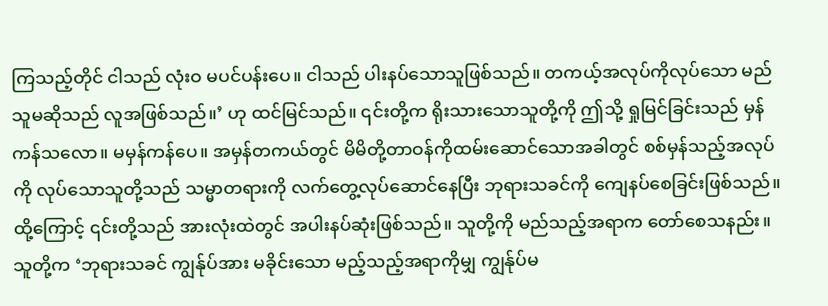ကြသည့်တိုင် ငါသည် လုံးဝ မပင်ပန်းပေ။ ငါသည် ပါးနပ်သောသူဖြစ်သည်။ တကယ့်အလုပ်ကိုလုပ်သော မည်သူမဆိုသည် လူအဖြစ်သည်။’ ဟု ထင်မြင်သည်။ ၎င်းတို့က ရိုးသားသောသူတို့ကို ဤသို့ ရှုမြင်ခြင်းသည် မှန်ကန်သလော။ မမှန်ကန်ပေ။ အမှန်တကယ်တွင် မိမိတို့တာဝန်ကိုထမ်းဆောင်သောအခါတွင် စစ်မှန်သည့်အလုပ်ကို လုပ်သောသူတို့သည် သမ္မာတရားကို လက်တွေ့လုပ်ဆောင်နေပြီး ဘုရားသခင်ကို ကျေနပ်စေခြင်းဖြစ်သည်။ ထို့ကြောင့် ၎င်းတို့သည် အားလုံးထဲတွင် အပါးနပ်ဆုံးဖြစ်သည်။ သူတို့ကို မည်သည့်အရာက တော်စေသနည်း။ သူတို့က ‘ဘုရားသခင် ကျွန်ုပ်အား မခိုင်းသော မည့်သည့်အရာကိုမျှ ကျွန်ုပ်မ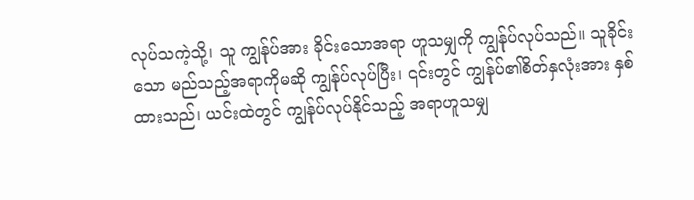လုပ်သကဲ့သို့၊ သူ ကျွန်ုပ်အား ခိုင်းသောအရာ ဟူသမျှကို ကျွန်ုပ်လုပ်သည်။ သူခိုင်းသော မည်သည့်အရာကိုမဆို ကျွန်ုပ်လုပ်ပြီး၊ ၎င်းတွင် ကျွန်ုပ်၏စိတ်နှလုံးအား နှစ်ထားသည်၊ ယင်းထဲတွင် ကျွန်ုပ်လုပ်နိုင်သည့် အရာဟူသမျှ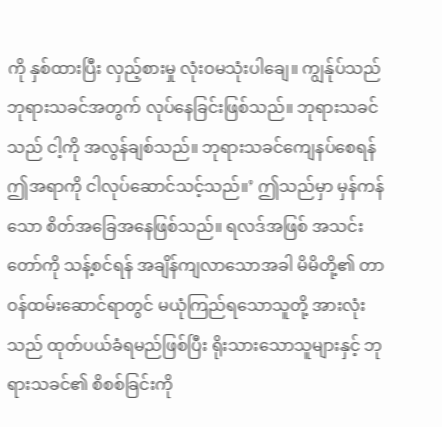ကို နှစ်ထားပြီး လှည့်စားမှု လုံးဝမသုံးပါချေ။ ကျွန်ုပ်သည် ဘုရားသခင်အတွက် လုပ်နေခြင်းဖြစ်သည်။ ဘုရားသခင်သည် ငါ့ကို အလွန်ချစ်သည်။ ဘုရားသခင်ကျေနပ်စေရန် ဤအရာကို ငါလုပ်ဆောင်သင့်သည်။’ ဤသည်မှာ မှန်ကန်သော စိတ်အခြေအနေဖြစ်သည်။ ရလဒ်အဖြစ် အသင်းတော်ကို သန့်စင်ရန် အချိန်ကျလာသောအခါ မိမိတို့၏ တာဝန်ထမ်းဆောင်ရာတွင် မယုံကြည်ရသောသူတို့ အားလုံးသည် ထုတ်ပယ်ခံရမည်ဖြစ်ပြီး ရိုးသားသောသူများနှင့် ဘုရားသခင်၏ စိစစ်ခြင်းကို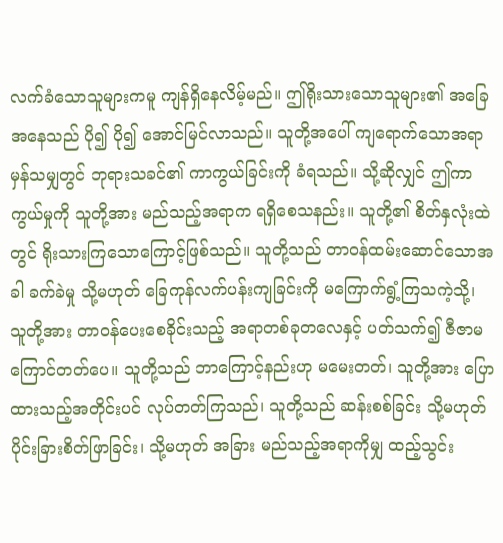လက်ခံသောသူများကမူ ကျန်ရှိနေလိမ့်မည်။ ဤရိုးသားသောသူများ၏ အခြေအနေသည် ပို၍ ပို၍ အောင်မြင်လာသည်။ သူတို့အပေါ် ကျရောက်သောအရာ မှန်သမျှတွင် ဘုရားသခင်၏ ကာကွယ်ခြင်းကို ခံရသည်။ သို့ဆိုလျှင် ဤကာကွယ်မှုကို သူတို့အား မည်သည့်အရာက ရရှိစေသနည်း။ သူတို့၏ စိတ်နှလုံးထဲတွင် ရိုးသားကြသောကြောင့်ဖြစ်သည်။ သူတို့သည် တာဝန်ထမ်းဆောင်သောအခါ ခက်ခဲမှု သို့မဟုတ် ခြေကုန်လက်ပန်းကျခြင်းကို မကြောက်ရွံ့ကြသကဲ့သို့၊ သူတို့အား တာဝန်ပေးစေခိုင်းသည့် အရာတစ်ခုတလေနှင့် ပတ်သက်၍ ဇီဇာမကြောင်တတ်ပေ။ သူတို့သည် ဘာကြောင့်နည်းဟု မမေးတတ်၊ သူတို့အား ပြောထားသည့်အတိုင်းပင် လုပ်တတ်ကြသည်၊ သူတို့သည် ဆန်းစစ်ခြင်း သို့မဟုတ် ပိုင်းခြားစိတ်ဖြာခြင်း၊ သို့မဟုတ် အခြား မည်သည့်အရာကိုမျှ ထည့်သွင်း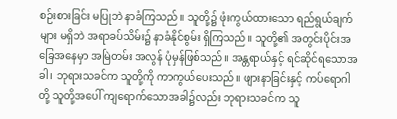စဉ်းစားခြင်း မပြုဘဲ နာခံကြသည်။ သူတို့၌ ဖုံးကွယ်ထားသော ရည်ရွယ်ချက်များ မရှိဘဲ အရာခပ်သိမ်း၌ နာခံနိုင်စွမ်း ရှိကြသည်။ သူတို့၏ အတွင်းပိုင်းအခြေအနေမှာ အမြဲတမ်း အလွန် ပုံမှန်ဖြစ်သည်။ အန္တရာယ်နှင့် ရင်ဆိုင်ရသောအခါ၊ ဘုရားသခင်က သူတို့ကို ကာကွယ်ပေးသည်။ ဖျားနာခြင်းနှင့် ကပ်ရောဂါတို့ သူတို့အပေါ် ကျရောက်သောအခါ၌လည်း ဘုရားသခင်က သူ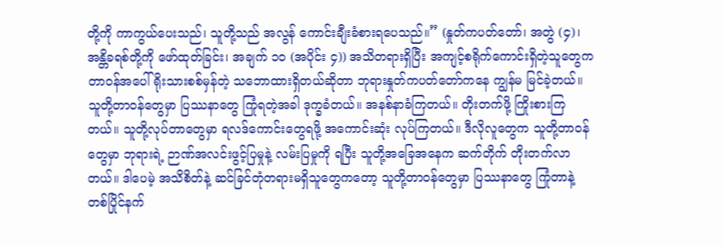တို့ကို ကာကွယ်ပေးသည်၊ သူတို့သည် အလွန် ကောင်းချီးခံစားရပေသည်။” (နှုတ်ကပတ်တော်၊ အတွဲ (၄)၊ အန္တိခရစ်တို့ကို ဖော်ထုတ်ခြင်း၊ အချက် ၁၀ (အပိုင်း ၄)) အသိတရားရှိပြီး အကျင့်စရိုက်ကောင်းရှိတဲ့သူတွေက တာဝန်အပေါ် ရိုးသားစစ်မှန်တဲ့ သဘောထားရှိတယ်ဆိုတာ ဘုရားနှုတ်ကပတ်တော်ကနေ ကျွန်မ မြင်ခဲ့တယ်။ သူတို့တာဝန်တွေမှာ ပြဿနာတွေ ကြုံရတဲ့အခါ ဒုက္ခခံတယ်။ အနစ်နာခံကြတယ်။ တိုးတက်ဖို့ ကြိုးစားကြတယ်။ သူတို့လုပ်တာတွေမှာ ရလဒ်ကောင်းတွေရဖို့ အကောင်းဆုံး လုပ်ကြတယ်။ ဒီလိုလူတွေက သူတို့တာဝန်တွေမှာ ဘုရားရဲ့ ဉာဏ်အလင်းဖွင့်ပြမှုနဲ့ လမ်းပြမှုကို ရပြီး သူတို့အခြေအနေက ဆက်တိုက် တိုးတက်လာတယ်။ ဒါပေမဲ့ အသိစိတ်နဲ့ ဆင်ခြင်တုံတရားမရှိသူတွေကတော့ သူတို့တာဝန်တွေမှာ ပြဿနာတွေ ကြုံတာနဲ့ တစ်ပြိုင်နက်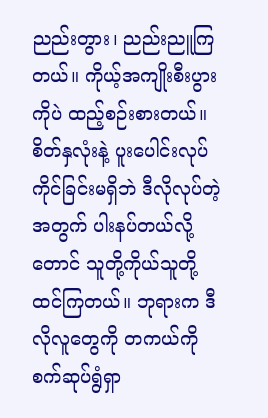ညည်းတွား၊ ညည်းညူကြတယ်။ ကိုယ့်အကျိုးစီးပွားကိုပဲ ထည့်စဉ်းစားတယ်။ စိတ်နှလုံးနဲ့ ပူးပေါင်းလုပ်ကိုင်ခြင်းမရှိဘဲ ဒီလိုလုပ်တဲ့အတွက် ပါးနပ်တယ်လို့တောင် သူတို့ကိုယ်သူတို့ ထင်ကြတယ်။ ဘုရားက ဒီလိုလူတွေကို တကယ်ကို စက်ဆုပ်ရွံရှာ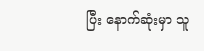ပြီး နောက်ဆုံးမှာ သူ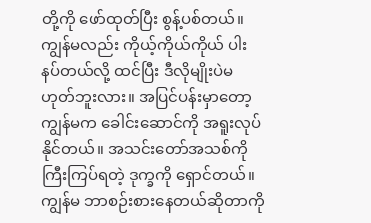တို့ကို ဖော်ထုတ်ပြီး စွန့်ပစ်တယ်။ ကျွန်မလည်း ကိုယ့်ကိုယ်ကိုယ် ပါးနပ်တယ်လို့ ထင်ပြီး ဒီလိုမျိုးပဲမဟုတ်ဘူးလား။ အပြင်ပန်းမှာတော့ ကျွန်မက ခေါင်းဆောင်ကို အရူးလုပ်နိုင်တယ်။ အသင်းတော်အသစ်ကို ကြီးကြပ်ရတဲ့ ဒုက္ခကို ရှောင်တယ်။ ကျွန်မ ဘာစဉ်းစားနေတယ်ဆိုတာကို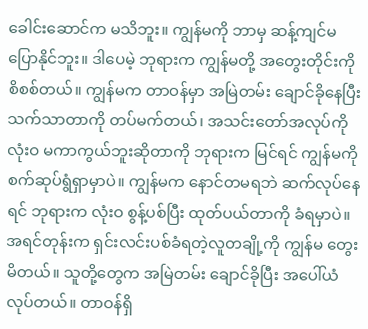ခေါင်းဆောင်က မသိဘူး။ ကျွန်မကို ဘာမှ ဆန့်ကျင်မပြောနိုင်ဘူး။ ဒါပေမဲ့ ဘုရားက ကျွန်မတို့ အတွေးတိုင်းကို စိစစ်တယ်။ ကျွန်မက တာဝန်မှာ အမြဲတမ်း ချောင်ခိုနေပြီး သက်သာတာကို တပ်မက်တယ်၊ အသင်းတော်အလုပ်ကို လုံးဝ မကာကွယ်ဘူးဆိုတာကို ဘုရားက မြင်ရင် ကျွန်မကို စက်ဆုပ်ရွံရှာမှာပဲ။ ကျွန်မက နောင်တမရဘဲ ဆက်လုပ်နေရင် ဘုရားက လုံးဝ စွန့်ပစ်ပြီး ထုတ်ပယ်တာကို ခံရမှာပဲ။ အရင်တုန်းက ရှင်းလင်းပစ်ခံရတဲ့လူတချို့ကို ကျွန်မ တွေးမိတယ်။ သူတို့တွေက အမြဲတမ်း ချောင်ခိုပြီး အပေါ်ယံလုပ်တယ်။ တာဝန်ရှိ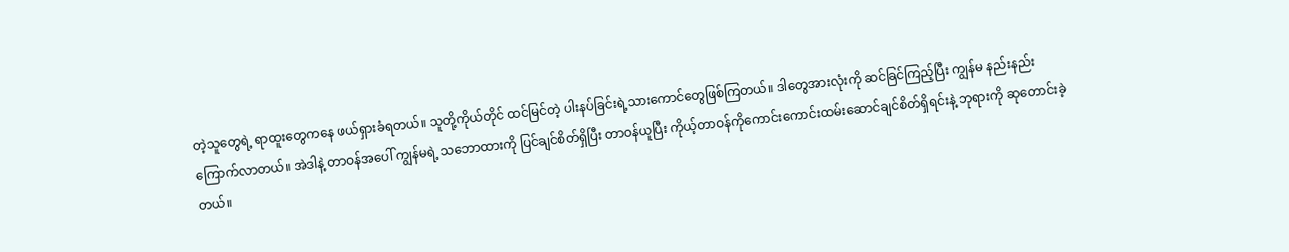တဲ့သူတွေရဲ့ ရာထူးတွေကနေ ဖယ်ရှားခံရတယ်။ သူတို့ကိုယ်တိုင် ထင်မြင်တဲ့ ပါးနပ်ခြင်းရဲ့သားကောင်တွေဖြစ်ကြတယ်။ ဒါတွေအားလုံးကို ဆင်ခြင်ကြည့်ပြီး ကျွန်မ နည်းနည်းကြောက်လာတယ်။ အဲဒါနဲ့ တာဝန်အပေါ် ကျွန်မရဲ့ သဘောထားကို ပြင်ချင်စိတ်ရှိပြီး တာဝန်ယူပြီး ကိုယ့်တာဝန်ကိုကောင်းကောင်းထမ်းဆောင်ချင်စိတ်ရှိရင်းနဲ့ ဘုရားကို ဆုတောင်းခဲ့တယ်။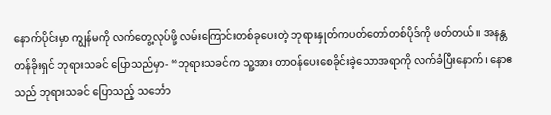နောက်ပိုင်းမှာ ကျွန်မကို လက်တွေ့လုပ်ဖို့ လမ်းကြောင်းတစ်ခုပေးတဲ့ ဘုရားနှုတ်ကပတ်တော်တစ်ပိုဒ်ကို ဖတ်တယ်။ အနန္တတန်ခိုးရှင် ဘုရားသခင် ပြောသည်မှာ- “ဘုရားသခင်က သူ့အား တာဝန်ပေးစေခိုင်းခဲ့သောအရာကို လက်ခံပြီးနောက်၊ နောဧသည် ဘုရားသခင် ပြောသည့် သင်္ဘော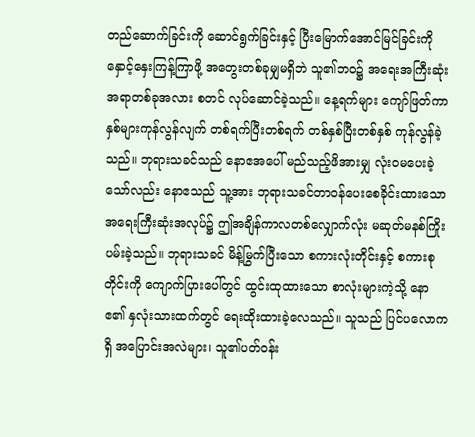တည်ဆောက်ခြင်းကို ဆောင်ရွက်ခြင်းနှင့် ပြီးမြောက်အောင်မြင်ခြင်းကို နှောင့်နှေးကြန့်ကြာဖို့ အတွေးတစ်ခုမျှမရှိဘဲ သူ၏ဘဝ၌ အရေးအကြီးဆုံး အရာတစ်ခုအလား စတင် လုပ်ဆောင်ခဲ့သည်။ နေ့ရက်များ ကျော်ဖြတ်ကာ နှစ်များကုန်လွန်လျက် တစ်ရက်ပြီးတစ်ရက် တစ်နှစ်ပြီးတစ်နှစ် ကုန်လွန်ခဲ့သည်။ ဘုရားသခင်သည် နောဧအပေါ် မည်သည့်ဖိအားမျှ လုံးဝမပေးခဲ့သော်လည်း နောဧသည် သူ့အား ဘုရားသခင်တာဝန်ပေးစေခိုင်းထားသော အရေးကြီးဆုံးအလုပ်၌ ဤအချိန်ကာလတစ်လျှောက်လုံး မဆုတ်မနစ်ကြိုးပမ်းခဲ့သည်။ ဘုရားသခင် မိန့်မြွက်ပြီးသော စကားလုံးတိုင်းနှင့် စကားစုတိုင်းကို ကျောက်ပြားပေါ်တွင် ထွင်းထုထားသော စာလုံးများကဲ့သို့ နောဧ၏ နှလုံးသားထက်တွင် ရေးထိုးထားခဲ့လေသည်။ သူသည် ပြင်ပလောကရှိ အပြောင်းအလဲများ၊ သူ၏ပတ်ဝန်း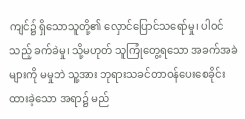ကျင်၌ ရှိသောသူတို့၏ လှောင်ပြောင်သရော်မှု၊ ပါဝင်သည့် ခက်ခဲမှု၊ သို့မဟုတ် သူကြုံတွေ့ရသော အခက်အခဲများကို မမှုဘဲ သူ့အား ဘုရားသခင်တာဝန်ပေးစေခိုင်းထားခဲ့သော အရာ၌ မည်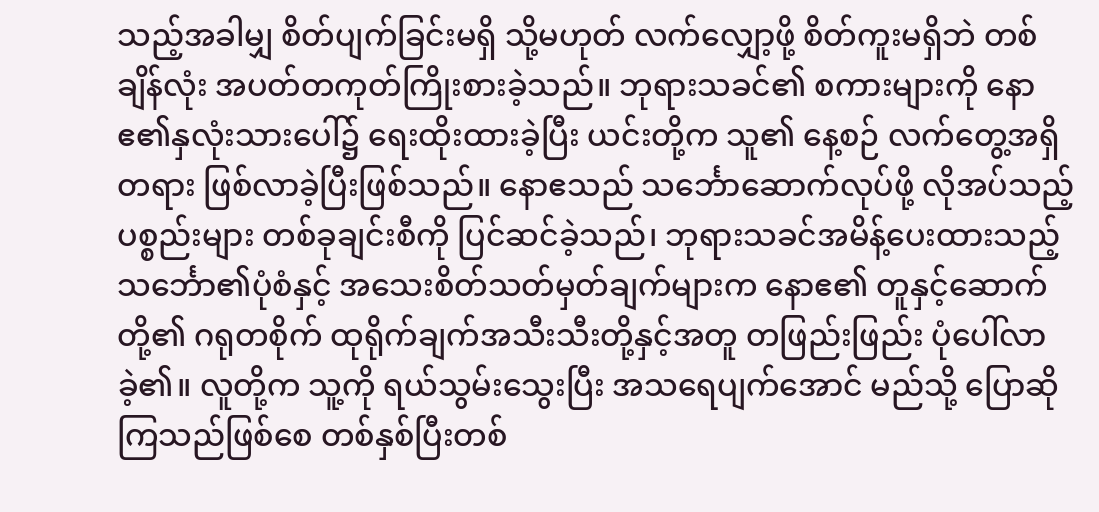သည့်အခါမျှ စိတ်ပျက်ခြင်းမရှိ သို့မဟုတ် လက်လျှော့ဖို့ စိတ်ကူးမရှိဘဲ တစ်ချိန်လုံး အပတ်တကုတ်ကြိုးစားခဲ့သည်။ ဘုရားသခင်၏ စကားများကို နောဧ၏နှလုံးသားပေါ်၌ ရေးထိုးထားခဲ့ပြီး ယင်းတို့က သူ၏ နေ့စဉ် လက်တွေ့အရှိတရား ဖြစ်လာခဲ့ပြီးဖြစ်သည်။ နောဧသည် သင်္ဘောဆောက်လုပ်ဖို့ လိုအပ်သည့်ပစ္စည်းများ တစ်ခုချင်းစီကို ပြင်ဆင်ခဲ့သည်၊ ဘုရားသခင်အမိန့်ပေးထားသည့် သင်္ဘော၏ပုံစံနှင့် အသေးစိတ်သတ်မှတ်ချက်များက နောဧ၏ တူနှင့်ဆောက်တို့၏ ဂရုတစိုက် ထုရိုက်ချက်အသီးသီးတို့နှင့်အတူ တဖြည်းဖြည်း ပုံပေါ်လာခဲ့၏။ လူတို့က သူ့ကို ရယ်သွမ်းသွေးပြီး အသရေပျက်အောင် မည်သို့ ပြောဆိုကြသည်ဖြစ်စေ တစ်နှစ်ပြီးတစ်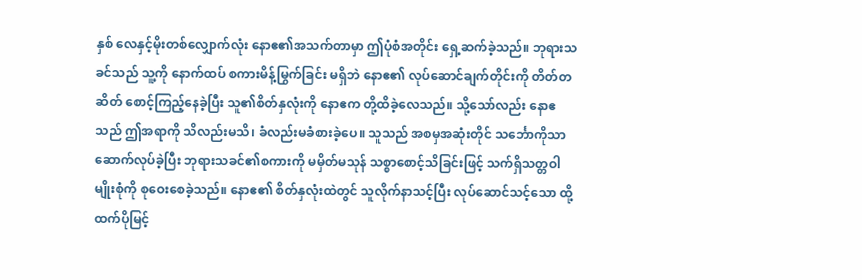နှစ် လေနှင့်မိုးတစ်လျှောက်လုံး နောဧ၏အသက်တာမှာ ဤပုံစံအတိုင်း ရှေ့ဆက်ခဲ့သည်။ ဘုရားသခင်သည် သူ့ကို နောက်ထပ် စကားမိန့်မြွက်ခြင်း မရှိဘဲ နောဧ၏ လုပ်ဆောင်ချက်တိုင်းကို တိတ်တဆိတ် စောင့်ကြည့်နေခဲ့ပြီး သူ၏စိတ်နှလုံးကို နောဧက တို့ထိခဲ့လေသည်။ သို့သော်လည်း နောဧသည် ဤအရာကို သိလည်းမသိ၊ ခံလည်းမခံစားခဲ့ပေ။ သူသည် အစမှအဆုံးတိုင် သင်္ဘောကိုသာ ဆောက်လုပ်ခဲ့ပြီး ဘုရားသခင်၏စကားကို မမှိတ်မသုန် သစ္စာစောင့်သိခြင်းဖြင့် သက်ရှိသတ္တဝါမျိုးစုံကို စုဝေးစေခဲ့သည်။ နောဧ၏ စိတ်နှလုံးထဲတွင် သူလိုက်နာသင့်ပြီး လုပ်ဆောင်သင့်သော ထို့ထက်ပိုမြင့်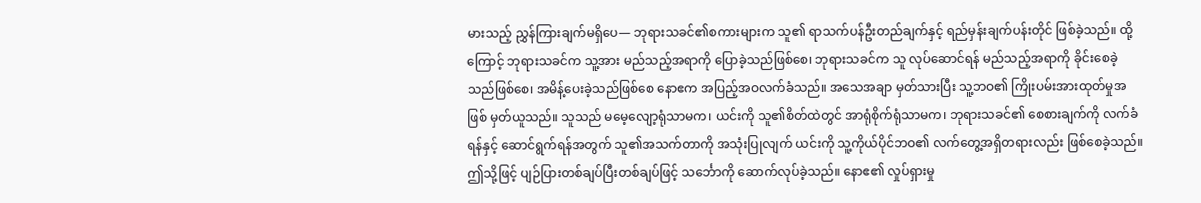မားသည့် ညွှန်ကြားချက်မရှိပေ— ဘုရားသခင်၏စကားများက သူ၏ ရာသက်ပန်ဦးတည်ချက်နှင့် ရည်မှန်းချက်ပန်းတိုင် ဖြစ်ခဲ့သည်။ ထို့ကြောင့် ဘုရားသခင်က သူ့အား မည်သည့်အရာကို ပြောခဲ့သည်ဖြစ်စေ၊ ဘုရားသခင်က သူ လုပ်ဆောင်ရန် မည်သည့်အရာကို ခိုင်းစေခဲ့သည်ဖြစ်စေ၊ အမိန့်ပေးခဲ့သည်ဖြစ်စေ နောဧက အပြည့်အဝလက်ခံသည်။ အသေအချာ မှတ်သားပြီး သူ့ဘဝ၏ ကြိုးပမ်းအားထုတ်မှုအဖြစ် မှတ်ယူသည်။ သူသည် မမေ့လျော့ရုံသာမက၊ ယင်းကို သူ၏စိတ်ထဲတွင် အာရုံစိုက်ရုံသာမက၊ ဘုရားသခင်၏ စေစားချက်ကို လက်ခံရန်နှင့် ဆောင်ရွက်ရန်အတွက် သူ၏အသက်တာကို အသုံးပြုလျက် ယင်းကို သူ့ကိုယ်ပိုင်ဘဝ၏ လက်တွေ့အရှိတရားလည်း ဖြစ်စေခဲ့သည်။ ဤသို့ဖြင့် ပျဉ်ပြားတစ်ချပ်ပြီးတစ်ချပ်ဖြင့် သင်္ဘောကို ဆောက်လုပ်ခဲ့သည်။ နောဧ၏ လှုပ်ရှားမှု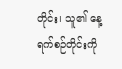တိုင်း၊ သူ၏ နေ့ရက်စဉ်တိုင်းကို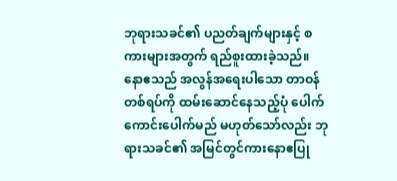ဘုရားသခင်၏ ပညတ်ချက်များနှင့် စကားများအတွက် ရည်စူးထားခဲ့သည်။ နောဧသည် အလွန်အရေးပါသော တာဝန်တစ်ရပ်ကို ထမ်းဆောင်နေသည့်ပုံ ပေါက်ကောင်းပေါက်မည် မဟုတ်သော်လည်း ဘုရားသခင်၏ အမြင်တွင်ကားနောဧပြု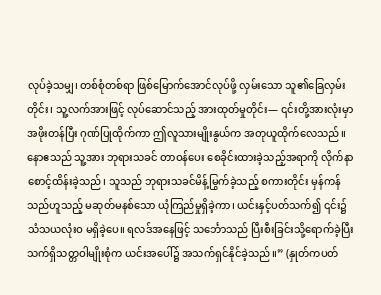လုပ်ခဲ့သမျှ၊ တစ်စုံတစ်ရာ ဖြစ်မြောက်အောင်လုပ်ဖို့ လှမ်းသော သူ၏ခြေလှမ်းတိုင်း၊ သူ့လက်အားဖြင့် လုပ်ဆောင်သည့် အားထုတ်မှုတိုင်း— ၎င်းတို့အားလုံးမှာ အဖိုးတန်ပြီး ဂုဏ်ပြုထိုက်ကာ ဤလူသားမျိုးနွယ်က အတုယူထိုက်လေသည်။ နောဧသည် သူ့အား ဘုရားသခင် တာဝန်ပေး စေခိုင်းထားခဲ့သည့်အရာကို လိုက်နာစောင့်ထိန်းခဲ့သည်၊ သူသည် ဘုရားသခင်မိန့်မြွက်ခဲ့သည့် စကားတိုင်း မှန်ကန်သည်ဟူသည့် မဆုတ်မနစ်သော ယုံကြည်မှုရှိခဲ့ကာ၊ ယင်းနှင့်ပတ်သက်၍ ၎င်း၌ သံသယလုံးဝ မရှိခဲ့ပေ။ ရလဒ်အနေဖြင့် သင်္ဘောသည် ပြီးစီးခြင်းသို့ရောက်ခဲ့ပြီး သက်ရှိသတ္တဝါမျိုးစုံက ယင်းအပေါ်၌ အသက်ရှင်နိုင်ခဲ့သည်။” (နှုတ်ကပတ်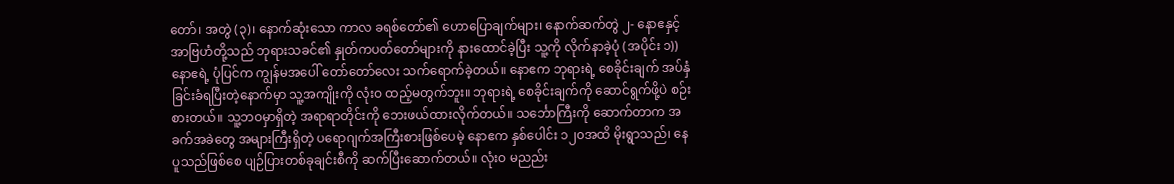တော်၊ အတွဲ (၃)၊ နောက်ဆုံးသော ကာလ ခရစ်တော်၏ ဟောပြောချက်များ၊ နောက်ဆက်တွဲ ၂- နောဧနှင့် အာဗြဟံတို့သည် ဘုရားသခင်၏ နှုတ်ကပတ်တော်များကို နားထောင်ခဲ့ပြီး သူ့ကို လိုက်နာခဲ့ပုံ (အပိုင်း ၁)) နောဧရဲ့ ပုံပြင်က ကျွန်မအပေါ် တော်တော်လေး သက်ရောက်ခဲ့တယ်။ နောဧက ဘုရားရဲ့ စေခိုင်းချက် အပ်နှံခြင်းခံရပြီးတဲ့နောက်မှာ သူ့အကျိုးကို လုံးဝ ထည့်မတွက်ဘူး။ ဘုရားရဲ့ စေခိုင်းချက်ကို ဆောင်ရွက်ဖို့ပဲ စဉ်းစားတယ်။ သူ့ဘဝမှာရှိတဲ့ အရာရာတိုင်းကို ဘေးဖယ်ထားလိုက်တယ်။ သင်္ဘောကြီးကို ဆောက်တာက အခက်အခဲတွေ အများကြီးရှိတဲ့ ပရောဂျက်အကြီးစားဖြစ်ပေမဲ့ နောဧက နှစ်ပေါင်း ၁၂၀အထိ မိုးရွာသည်၊ နေပူသည်ဖြစ်စေ ပျဉ်ပြားတစ်ခုချင်းစီကို ဆက်ပြီးဆောက်တယ်။ လုံးဝ မညည်း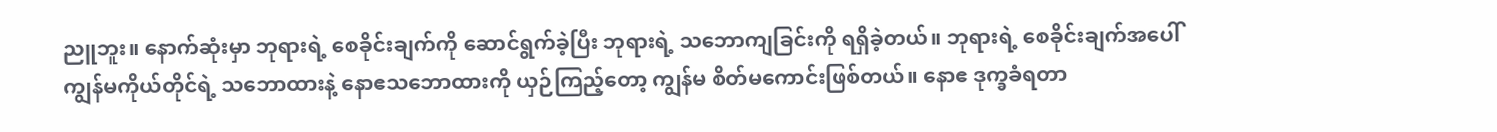ညူဘူး။ နောက်ဆုံးမှာ ဘုရားရဲ့ စေခိုင်းချက်ကို ဆောင်ရွက်ခဲ့ပြီး ဘုရားရဲ့ သဘောကျခြင်းကို ရရှိခဲ့တယ်။ ဘုရားရဲ့ စေခိုင်းချက်အပေါ် ကျွန်မကိုယ်တိုင်ရဲ့ သဘောထားနဲ့ နောဧသဘောထားကို ယှဉ်ကြည့်တော့ ကျွန်မ စိတ်မကောင်းဖြစ်တယ်။ နောဧ ဒုက္ခခံရတာ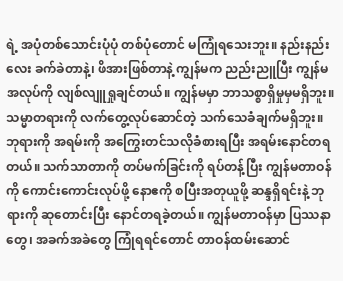ရဲ့ အပုံတစ်သောင်းပုံပုံ တစ်ပုံတောင် မကြုံရသေးဘူး။ နည်းနည်းလေး ခက်ခဲတာနဲ့၊ ဖိအားဖြစ်တာနဲ့ ကျွန်မက ညည်းညူပြီး ကျွန်မအလုပ်ကို လျစ်လျူရှုချင်တယ်။ ကျွန်မမှာ ဘာသစ္စာရှိမှုမှမရှိဘူး။ သမ္မာတရားကို လက်တွေ့လုပ်ဆောင်တဲ့ သက်သေခံချက်မရှိဘူး။ ဘုရားကို အရမ်းကို အကြွေးတင်သလိုခံစားရပြီး အရမ်းနောင်တရတယ်။ သက်သာတာကို တပ်မက်ခြင်းကို ရပ်တန့်ပြီး ကျွန်မတာဝန်ကို ကောင်းကောင်းလုပ်ဖို့ နောဧကို စပြီးအတုယူဖို့ ဆန္ဒရှိရင်းနဲ့ ဘုရားကို ဆုတောင်းပြီး နောင်တရခဲ့တယ်။ ကျွန်မတာဝန်မှာ ပြဿနာတွေ၊ အခက်အခဲတွေ ကြုံရရင်တောင် တာဝန်ထမ်းဆောင်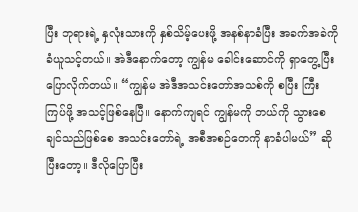ပြီး ဘုရားရဲ့ နှလုံးသားကို နှစ်သိမ့်ပေးဖို့ အနစ်နာခံပြီး အခက်အခဲကို ခံယူသင့်တယ်။ အဲဒီနောက်တော့ ကျွန်မ ခေါင်းဆောင်ကို ရှာတွေ့ပြီး ပြောလိုက်တယ်။ “ကျွန်မ အဲဒီအသင်းတော်အသစ်ကို စပြီး ကြီးကြပ်ဖို့ အသင့်ဖြစ်နေပြီ။ နောက်ကျရင် ကျွန်မကို ဘယ်ကို သွားစေချင်သည်ဖြစ်စေ အသင်းတော်ရဲ့ အစီအစဉ်တေကို နာခံပါမယ်” ဆိုပြီးတော့။ ဒီလိုပြောပြီး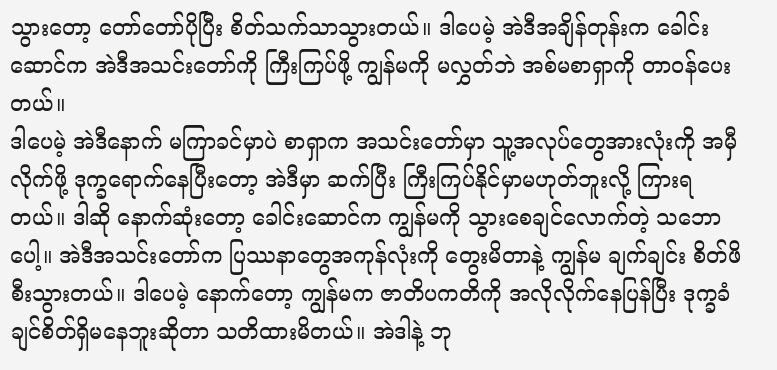သွားတော့ တော်တော်ပိုပြီး စိတ်သက်သာသွားတယ်။ ဒါပေမဲ့ အဲဒီအချိန်တုန်းက ခေါင်းဆောင်က အဲဒီအသင်းတော်ကို ကြီးကြပ်ဖို့ ကျွန်မကို မလွှတ်ဘဲ အစ်မစာရှာကို တာဝန်ပေးတယ်။
ဒါပေမဲ့ အဲဒီနောက် မကြာခင်မှာပဲ စာရှာက အသင်းတော်မှာ သူ့အလုပ်တွေအားလုံးကို အမှီလိုက်ဖို့ ဒုက္ခရောက်နေပြီးတော့ အဲဒီမှာ ဆက်ပြီး ကြီးကြပ်နိုင်မှာမဟုတ်ဘူးလို့ ကြားရတယ်။ ဒါဆို နောက်ဆုံးတော့ ခေါင်းဆောင်က ကျွန်မကို သွားစေချင်လောက်တဲ့ သဘောပေါ့။ အဲဒီအသင်းတော်က ပြဿနာတွေအကုန်လုံးကို တွေးမိတာနဲ့ ကျွန်မ ချက်ချင်း စိတ်ဖိစီးသွားတယ်။ ဒါပေမဲ့ နောက်တော့ ကျွန်မက ဇာတိပကတိကို အလိုလိုက်နေပြန်ပြီး ဒုက္ခခံချင်စိတ်ရှိမနေဘူးဆိုတာ သတိထားမိတယ်။ အဲဒါနဲ့ ဘု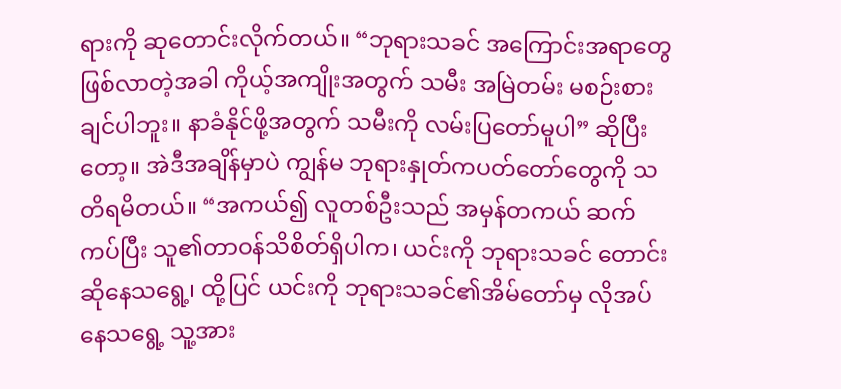ရားကို ဆုတောင်းလိုက်တယ်။ “ဘုရားသခင် အကြောင်းအရာတွေ ဖြစ်လာတဲ့အခါ ကိုယ့်အကျိုးအတွက် သမီး အမြဲတမ်း မစဉ်းစားချင်ပါဘူး။ နာခံနိုင်ဖို့အတွက် သမီးကို လမ်းပြတော်မူပါ” ဆိုပြီးတော့။ အဲဒီအချိန်မှာပဲ ကျွန်မ ဘုရားနှုတ်ကပတ်တော်တွေကို သတိရမိတယ်။ “အကယ်၍ လူတစ်ဦးသည် အမှန်တကယ် ဆက်ကပ်ပြီး သူ၏တာဝန်သိစိတ်ရှိပါက၊ ယင်းကို ဘုရားသခင် တောင်းဆိုနေသရွေ့၊ ထို့ပြင် ယင်းကို ဘုရားသခင်၏အိမ်တော်မှ လိုအပ်နေသရွေ့ သူ့အား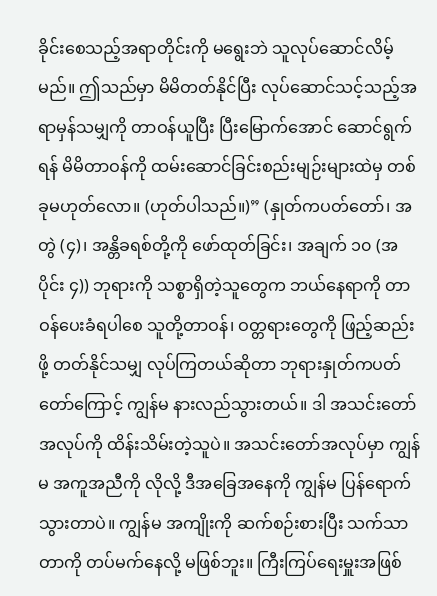ခိုင်းစေသည့်အရာတိုင်းကို မရွေးဘဲ သူလုပ်ဆောင်လိမ့်မည်။ ဤသည်မှာ မိမိတတ်နိုင်ပြီး လုပ်ဆောင်သင့်သည့်အရာမှန်သမျှကို တာဝန်ယူပြီး ပြီးမြောက်အောင် ဆောင်ရွက်ရန် မိမိတာဝန်ကို ထမ်းဆောင်ခြင်းစည်းမျဉ်းများထဲမှ တစ်ခုမဟုတ်လော။ (ဟုတ်ပါသည်။)” (နှုတ်ကပတ်တော်၊ အတွဲ (၄)၊ အန္တိခရစ်တို့ကို ဖော်ထုတ်ခြင်း၊ အချက် ၁၀ (အပိုင်း ၄)) ဘုရားကို သစ္စာရှိတဲ့သူတွေက ဘယ်နေရာကို တာဝန်ပေးခံရပါစေ သူတို့တာဝန်၊ ဝတ္တရားတွေကို ဖြည့်ဆည်းဖို့ တတ်နိုင်သမျှ လုပ်ကြတယ်ဆိုတာ ဘုရားနှုတ်ကပတ်တော်ကြောင့် ကျွန်မ နားလည်သွားတယ်။ ဒါ အသင်းတော်အလုပ်ကို ထိန်းသိမ်းတဲ့သူပဲ။ အသင်းတော်အလုပ်မှာ ကျွန်မ အကူအညီကို လိုလို့ ဒီအခြေအနေကို ကျွန်မ ပြန်ရောက်သွားတာပဲ။ ကျွန်မ အကျိုးကို ဆက်စဉ်းစားပြီး သက်သာတာကို တပ်မက်နေလို့ မဖြစ်ဘူး။ ကြီးကြပ်ရေးမှူးအဖြစ်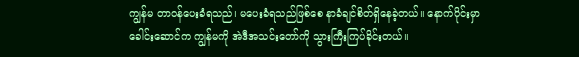ကျွန်မ တာဝန်ပေးခံရသည်၊ မပေးခံရသည်ဖြစ်စေ နာခံချင်စိတ်ရှိနေခဲ့တယ်။ နောက်ပိုင်းမှာ ခေါင်းဆောင်က ကျွန်မကို အဲဒီအသင်းတော်ကို သွားကြီးကြပ်ခိုင်းတယ်။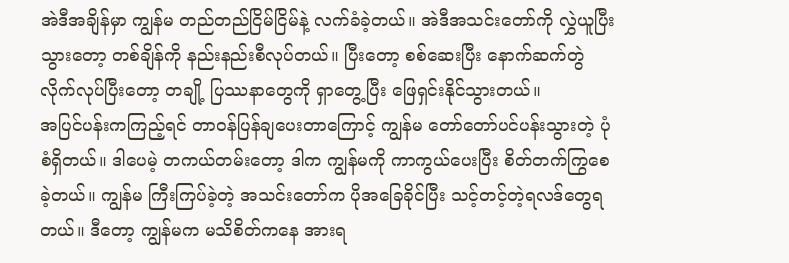အဲဒီအချိန်မှာ ကျွန်မ တည်တည်ငြိမ်ငြိမ်နဲ့ လက်ခံခဲ့တယ်။ အဲဒီအသင်းတော်ကို လွှဲယူပြီးသွားတော့ တစ်ချိန်ကို နည်းနည်းစီလုပ်တယ်။ ပြီးတော့ စစ်ဆေးပြီး နောက်ဆက်တွဲလိုက်လုပ်ပြီးတော့ တချို့ ပြဿနာတွေကို ရှာတွေ့ပြီး ဖြေရှင်းနိုင်သွားတယ်။
အပြင်ပန်းကကြည့်ရင် တာဝန်ပြန်ချပေးတာကြောင့် ကျွန်မ တော်တော်ပင်ပန်းသွားတဲ့ ပုံစံရှိတယ်။ ဒါပေမဲ့ တကယ်တမ်းတော့ ဒါက ကျွန်မကို ကာကွယ်ပေးပြီး စိတ်တက်ကြွစေခဲ့တယ်။ ကျွန်မ ကြီးကြပ်ခဲ့တဲ့ အသင်းတော်က ပိုအခြေခိုင်ပြီး သင့်တင့်တဲ့ရလဒ်တွေရတယ်။ ဒီတော့ ကျွန်မက မသိစိတ်ကနေ အားရ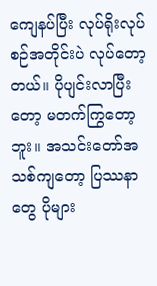ကျေနပ်ပြီး လုပ်ရိုးလုပ်စဉ်အတိုင်းပဲ လုပ်တော့တယ်။ ပိုပျင်းလာပြီးတော့ မတက်ကြွတော့ဘူး။ အသင်းတော်အသစ်ကျတော့ ပြဿနာတွေ ပိုများ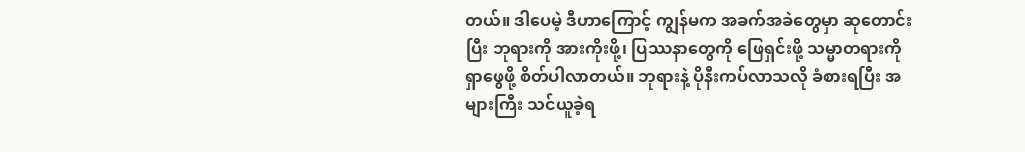တယ်။ ဒါပေမဲ့ ဒီဟာကြောင့် ကျွန်မက အခက်အခဲတွေမှာ ဆုတောင်းပြီး ဘုရားကို အားကိုးဖို့၊ ပြဿနာတွေကို ဖြေရှင်းဖို့ သမ္မာတရားကို ရှာဖွေဖို့ စိတ်ပါလာတယ်။ ဘုရားနဲ့ ပိုနီးကပ်လာသလို ခံစားရပြီး အများကြီး သင်ယူခဲ့ရ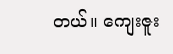တယ်။ ကျေးဇူး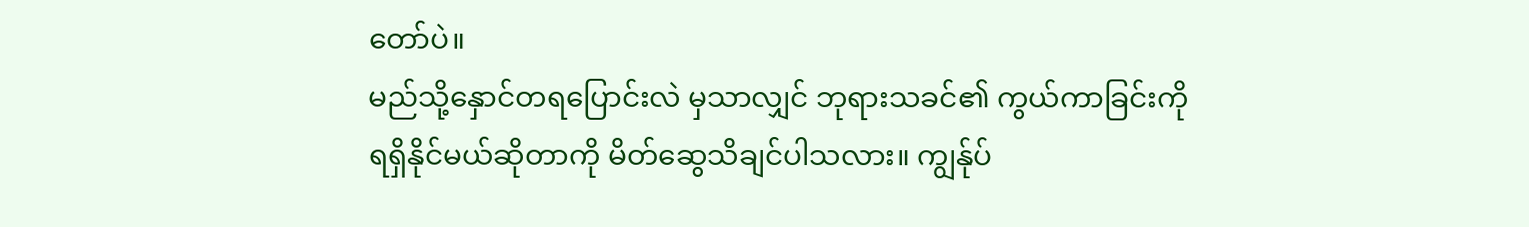တော်ပဲ။
မည်သို့နှောင်တရပြောင်းလဲ မှသာလျှင် ဘုရားသခင်၏ ကွယ်ကာခြင်းကို ရရှိနိုင်မယ်ဆိုတာကို မိတ်ဆွေသိချင်ပါသလား။ ကျွန်ုပ်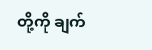တို့ကို ချက်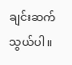ချင်းဆက်သွယ်ပါ။